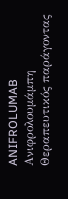ANIFROLUMAB
Ανιφρολουμάμπη
Θεραπευτικός παράγοντας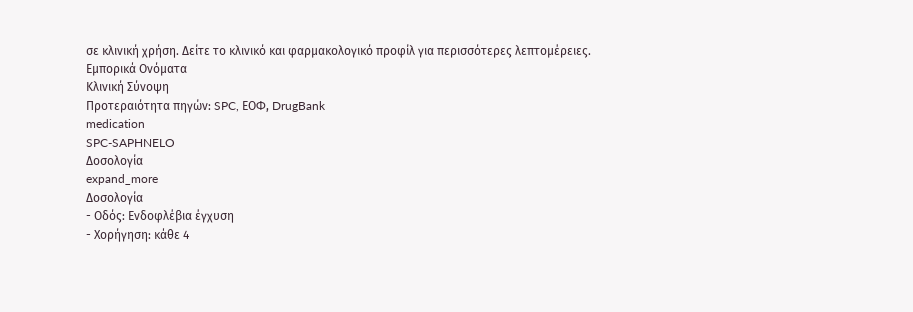σε κλινική χρήση. Δείτε το κλινικό και φαρμακολογικό προφίλ για περισσότερες λεπτομέρειες.
Εμπορικά Ονόματα
Κλινική Σύνοψη
Προτεραιότητα πηγών: SPC, ΕΟΦ, DrugBank
medication
SPC-SAPHNELO
Δοσολογία
expand_more
Δοσολογία
- Οδός: Ενδοφλέβια έγχυση
- Χορήγηση: κάθε 4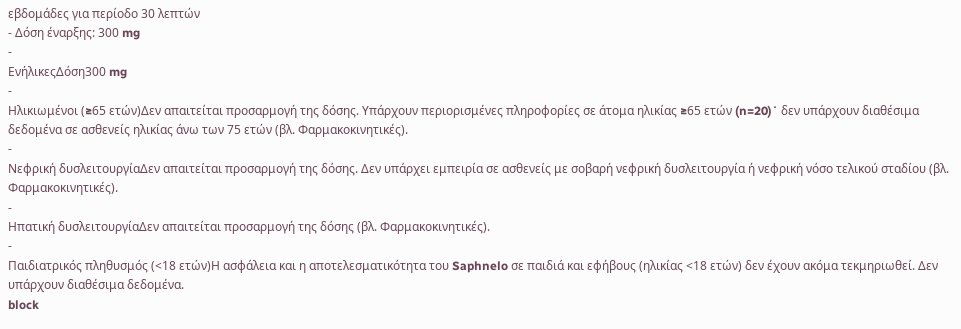εβδομάδες για περίοδο 30 λεπτών
- Δόση έναρξης: 300 mg
-
ΕνήλικεςΔόση300 mg
-
Ηλικιωμένοι (≥65 ετών)Δεν απαιτείται προσαρμογή της δόσης. Υπάρχουν περιορισμένες πληροφορίες σε άτομα ηλικίας ≥65 ετών (n=20)˙ δεν υπάρχουν διαθέσιμα δεδομένα σε ασθενείς ηλικίας άνω των 75 ετών (βλ. Φαρμακοκινητικές).
-
Νεφρική δυσλειτουργίαΔεν απαιτείται προσαρμογή της δόσης. Δεν υπάρχει εμπειρία σε ασθενείς με σοβαρή νεφρική δυσλειτουργία ή νεφρική νόσο τελικού σταδίου (βλ. Φαρμακοκινητικές).
-
Ηπατική δυσλειτουργίαΔεν απαιτείται προσαρμογή της δόσης (βλ. Φαρμακοκινητικές).
-
Παιδιατρικός πληθυσμός (<18 ετών)Η ασφάλεια και η αποτελεσματικότητα του Saphnelo σε παιδιά και εφήβους (ηλικίας <18 ετών) δεν έχουν ακόμα τεκμηριωθεί. Δεν υπάρχουν διαθέσιμα δεδομένα.
block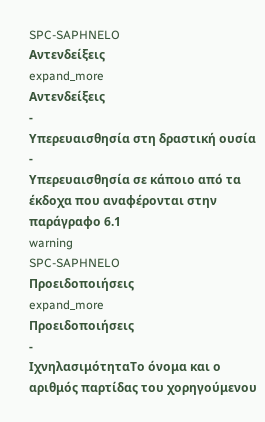SPC-SAPHNELO
Αντενδείξεις
expand_more
Αντενδείξεις
-
Υπερευαισθησία στη δραστική ουσία
-
Υπερευαισθησία σε κάποιο από τα έκδοχα που αναφέρονται στην παράγραφο 6.1
warning
SPC-SAPHNELO
Προειδοποιήσεις
expand_more
Προειδοποιήσεις
-
ΙχνηλασιμότηταΤο όνομα και ο αριθμός παρτίδας του χορηγούμενου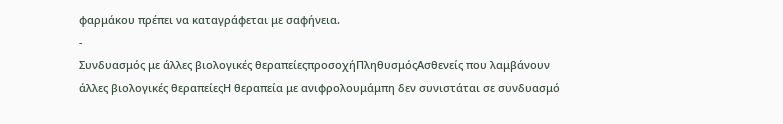φαρμάκου πρέπει να καταγράφεται με σαφήνεια.
-
Συνδυασμός με άλλες βιολογικές θεραπείεςπροσοχήΠληθυσμόςΑσθενείς που λαμβάνουν άλλες βιολογικές θεραπείεςΗ θεραπεία με ανιφρολουμάμπη δεν συνιστάται σε συνδυασμό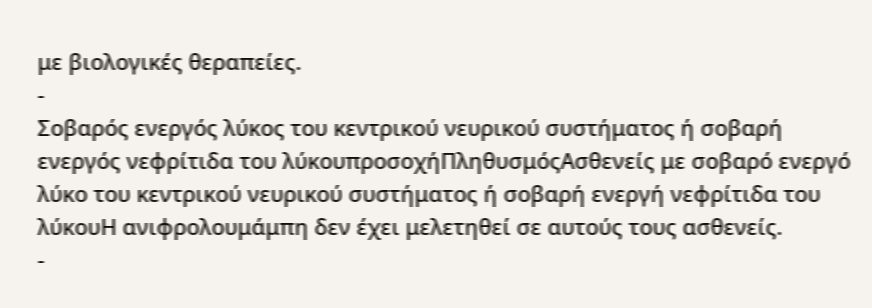με βιολογικές θεραπείες.
-
Σοβαρός ενεργός λύκος του κεντρικού νευρικού συστήματος ή σοβαρή ενεργός νεφρίτιδα του λύκουπροσοχήΠληθυσμόςΑσθενείς με σοβαρό ενεργό λύκο του κεντρικού νευρικού συστήματος ή σοβαρή ενεργή νεφρίτιδα του λύκουΗ ανιφρολουμάμπη δεν έχει μελετηθεί σε αυτούς τους ασθενείς.
-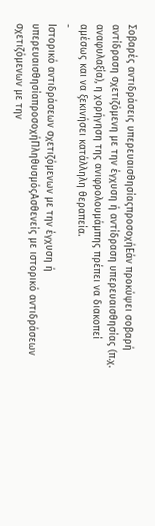Σοβαρές αντιδράσεις υπερευαισθησίαςπροσοχήΕάν προκύψει σοβαρή αντίδραση σχετιζόμενη με την έγχυση ή αντίδραση υπερευαισθησίας (π.χ. αναφυλαξία), η χορήγηση της ανιφρολουμάμπης πρέπει να διακοπεί αμέσως και να ξεκινήσει κατάλληλη θεραπεία.
-
Ιστορικό αντιδράσεων σχετιζόμενων με την έγχυση ή υπερευαισθησίαπροσοχήΠληθυσμόςΑσθενείς με ιστορικό αντιδράσεων σχετιζόμενων με την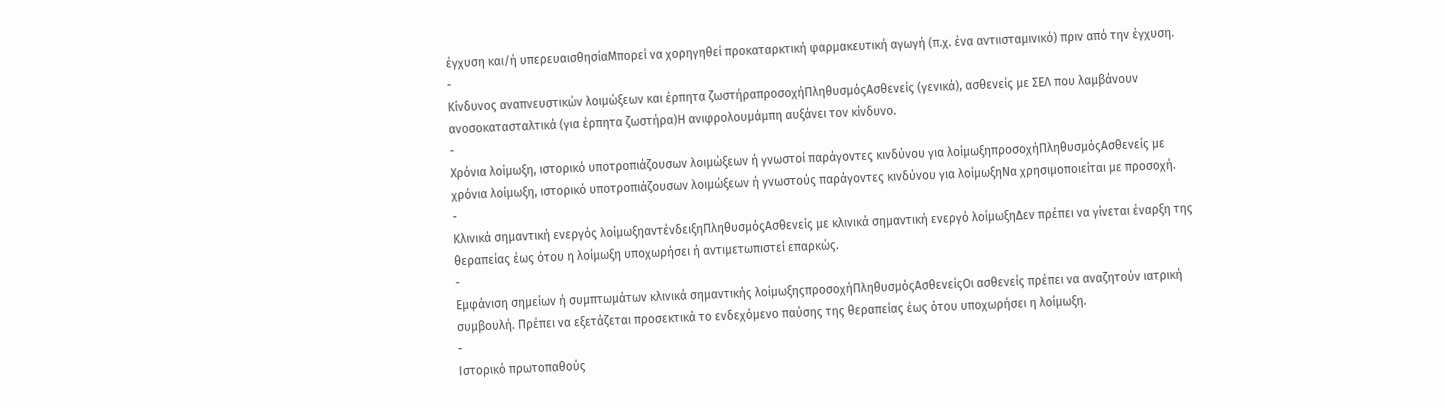έγχυση και/ή υπερευαισθησίαΜπορεί να χορηγηθεί προκαταρκτική φαρμακευτική αγωγή (π.χ. ένα αντιισταμινικό) πριν από την έγχυση.
-
Κίνδυνος αναπνευστικών λοιμώξεων και έρπητα ζωστήραπροσοχήΠληθυσμόςΑσθενείς (γενικά), ασθενείς με ΣΕΛ που λαμβάνουν ανοσοκατασταλτικά (για έρπητα ζωστήρα)Η ανιφρολουμάμπη αυξάνει τον κίνδυνο.
-
Χρόνια λοίμωξη, ιστορικό υποτροπιάζουσων λοιμώξεων ή γνωστοί παράγοντες κινδύνου για λοίμωξηπροσοχήΠληθυσμόςΑσθενείς με χρόνια λοίμωξη, ιστορικό υποτροπιάζουσων λοιμώξεων ή γνωστούς παράγοντες κινδύνου για λοίμωξηΝα χρησιμοποιείται με προσοχή.
-
Κλινικά σημαντική ενεργός λοίμωξηαντένδειξηΠληθυσμόςΑσθενείς με κλινικά σημαντική ενεργό λοίμωξηΔεν πρέπει να γίνεται έναρξη της θεραπείας έως ότου η λοίμωξη υποχωρήσει ή αντιμετωπιστεί επαρκώς.
-
Εμφάνιση σημείων ή συμπτωμάτων κλινικά σημαντικής λοίμωξηςπροσοχήΠληθυσμόςΑσθενείςΟι ασθενείς πρέπει να αναζητούν ιατρική συμβουλή. Πρέπει να εξετάζεται προσεκτικά το ενδεχόμενο παύσης της θεραπείας έως ότου υποχωρήσει η λοίμωξη.
-
Ιστορικό πρωτοπαθούς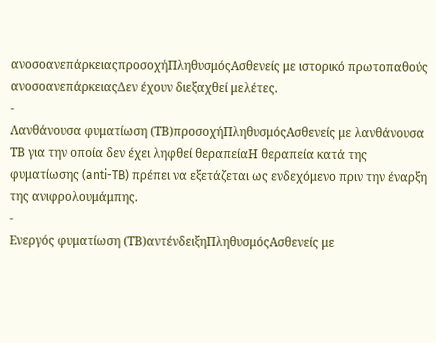ανοσοανεπάρκειαςπροσοχήΠληθυσμόςΑσθενείς με ιστορικό πρωτοπαθούς ανοσοανεπάρκειαςΔεν έχουν διεξαχθεί μελέτες.
-
Λανθάνουσα φυματίωση (ΤΒ)προσοχήΠληθυσμόςΑσθενείς με λανθάνουσα ΤΒ για την οποία δεν έχει ληφθεί θεραπείαΗ θεραπεία κατά της φυματίωσης (anti-TB) πρέπει να εξετάζεται ως ενδεχόμενο πριν την έναρξη της ανιφρολουμάμπης.
-
Ενεργός φυματίωση (ΤΒ)αντένδειξηΠληθυσμόςΑσθενείς με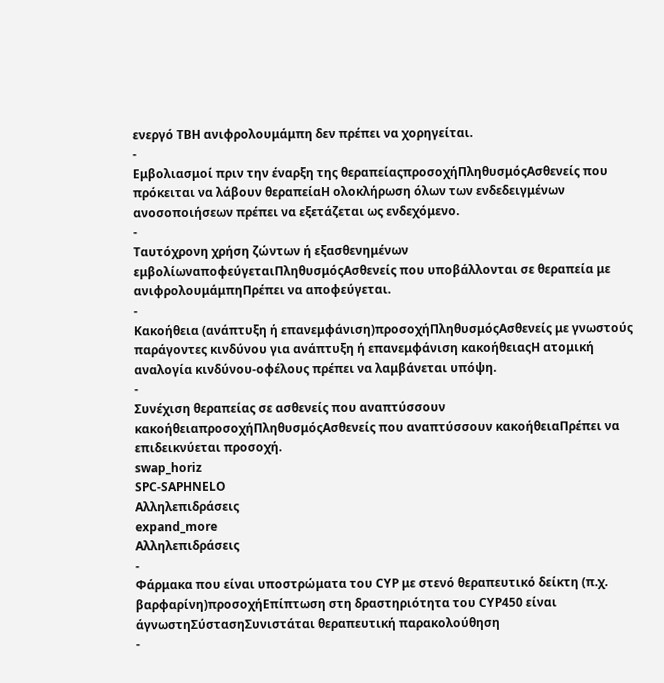ενεργό ΤΒΗ ανιφρολουμάμπη δεν πρέπει να χορηγείται.
-
Εμβολιασμοί πριν την έναρξη της θεραπείαςπροσοχήΠληθυσμόςΑσθενείς που πρόκειται να λάβουν θεραπείαΗ ολοκλήρωση όλων των ενδεδειγμένων ανοσοποιήσεων πρέπει να εξετάζεται ως ενδεχόμενο.
-
Ταυτόχρονη χρήση ζώντων ή εξασθενημένων εμβολίωναποφεύγεταιΠληθυσμόςΑσθενείς που υποβάλλονται σε θεραπεία με ανιφρολουμάμπηΠρέπει να αποφεύγεται.
-
Κακοήθεια (ανάπτυξη ή επανεμφάνιση)προσοχήΠληθυσμόςΑσθενείς με γνωστούς παράγοντες κινδύνου για ανάπτυξη ή επανεμφάνιση κακοήθειαςΗ ατομική αναλογία κινδύνου-οφέλους πρέπει να λαμβάνεται υπόψη.
-
Συνέχιση θεραπείας σε ασθενείς που αναπτύσσουν κακοήθειαπροσοχήΠληθυσμόςΑσθενείς που αναπτύσσουν κακοήθειαΠρέπει να επιδεικνύεται προσοχή.
swap_horiz
SPC-SAPHNELO
Αλληλεπιδράσεις
expand_more
Αλληλεπιδράσεις
-
Φάρμακα που είναι υποστρώματα του CYP με στενό θεραπευτικό δείκτη (π.χ. βαρφαρίνη)προσοχήΕπίπτωση στη δραστηριότητα του CYP450 είναι άγνωστηΣύστασηΣυνιστάται θεραπευτική παρακολούθηση
-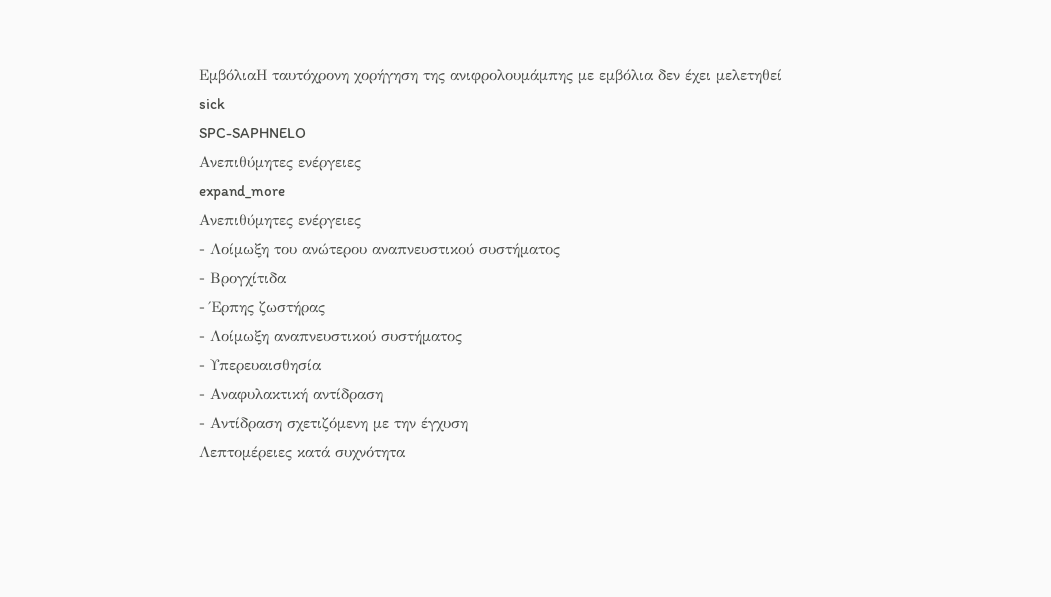ΕμβόλιαΗ ταυτόχρονη χορήγηση της ανιφρολουμάμπης με εμβόλια δεν έχει μελετηθεί
sick
SPC-SAPHNELO
Ανεπιθύμητες ενέργειες
expand_more
Ανεπιθύμητες ενέργειες
- Λοίμωξη του ανώτερου αναπνευστικού συστήματος
- Βρογχίτιδα
- Έρπης ζωστήρας
- Λοίμωξη αναπνευστικού συστήματος
- Υπερευαισθησία
- Αναφυλακτική αντίδραση
- Αντίδραση σχετιζόμενη με την έγχυση
Λεπτομέρειες κατά συχνότητα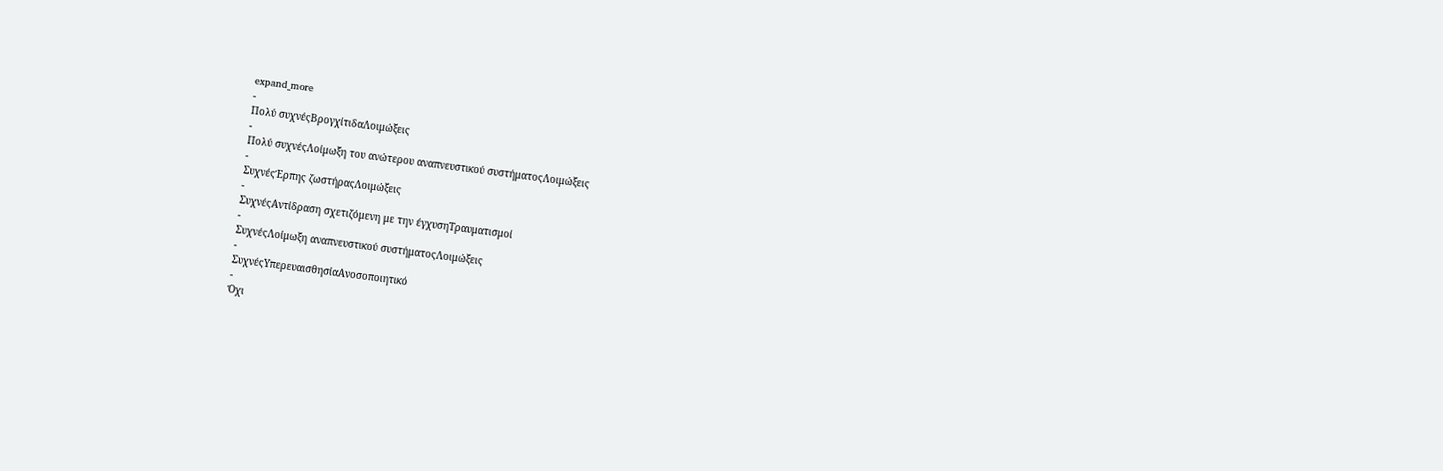expand_more
-
Πολύ συχνέςΒρογχίτιδαΛοιμώξεις
-
Πολύ συχνέςΛοίμωξη του ανώτερου αναπνευστικού συστήματοςΛοιμώξεις
-
ΣυχνέςΈρπης ζωστήραςΛοιμώξεις
-
ΣυχνέςΑντίδραση σχετιζόμενη με την έγχυσηΤραυματισμοί
-
ΣυχνέςΛοίμωξη αναπνευστικού συστήματοςΛοιμώξεις
-
ΣυχνέςΥπερευαισθησίαΑνοσοποιητικό
-
Όχι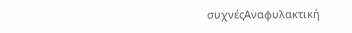συχνέςΑναφυλακτική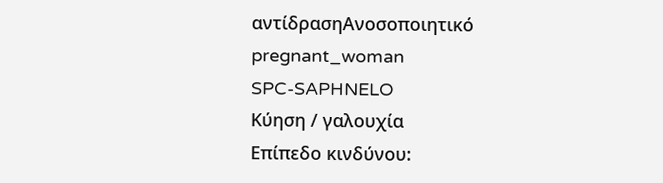αντίδρασηΑνοσοποιητικό
pregnant_woman
SPC-SAPHNELO
Κύηση / γαλουχία
Επίπεδο κινδύνου: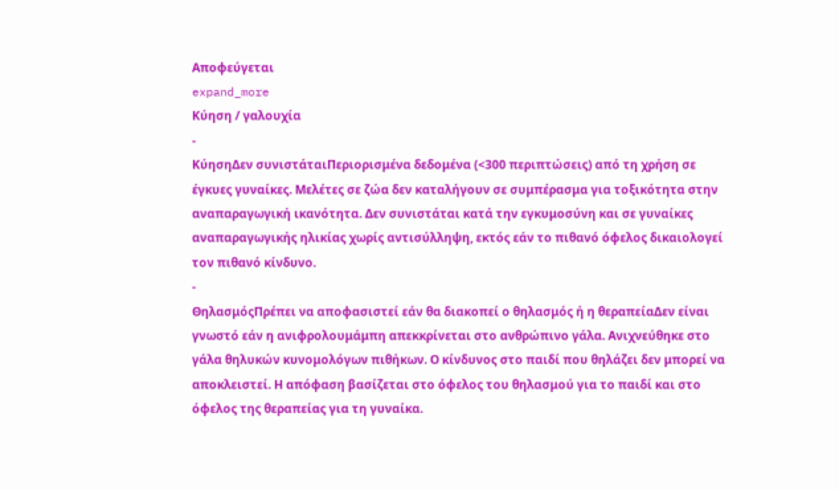Αποφεύγεται
expand_more
Κύηση / γαλουχία
-
ΚύησηΔεν συνιστάταιΠεριορισμένα δεδομένα (<300 περιπτώσεις) από τη χρήση σε έγκυες γυναίκες. Μελέτες σε ζώα δεν καταλήγουν σε συμπέρασμα για τοξικότητα στην αναπαραγωγική ικανότητα. Δεν συνιστάται κατά την εγκυμοσύνη και σε γυναίκες αναπαραγωγικής ηλικίας χωρίς αντισύλληψη, εκτός εάν το πιθανό όφελος δικαιολογεί τον πιθανό κίνδυνο.
-
ΘηλασμόςΠρέπει να αποφασιστεί εάν θα διακοπεί ο θηλασμός ή η θεραπείαΔεν είναι γνωστό εάν η ανιφρολουμάμπη απεκκρίνεται στο ανθρώπινο γάλα. Ανιχνεύθηκε στο γάλα θηλυκών κυνομολόγων πιθήκων. Ο κίνδυνος στο παιδί που θηλάζει δεν μπορεί να αποκλειστεί. Η απόφαση βασίζεται στο όφελος του θηλασμού για το παιδί και στο όφελος της θεραπείας για τη γυναίκα.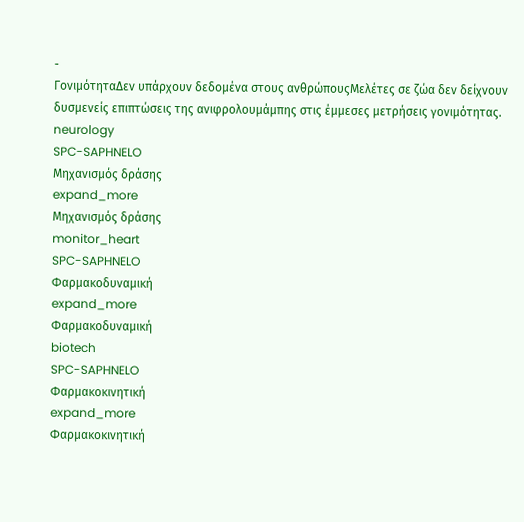-
ΓονιμότηταΔεν υπάρχουν δεδομένα στους ανθρώπουςΜελέτες σε ζώα δεν δείχνουν δυσμενείς επιπτώσεις της ανιφρολουμάμπης στις έμμεσες μετρήσεις γονιμότητας.
neurology
SPC-SAPHNELO
Μηχανισμός δράσης
expand_more
Μηχανισμός δράσης
monitor_heart
SPC-SAPHNELO
Φαρμακοδυναμική
expand_more
Φαρμακοδυναμική
biotech
SPC-SAPHNELO
Φαρμακοκινητική
expand_more
Φαρμακοκινητική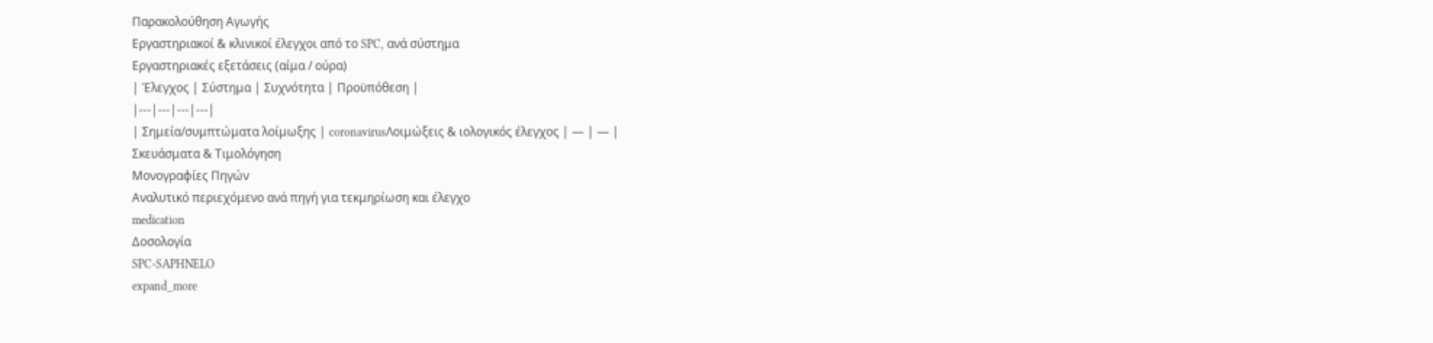Παρακολούθηση Αγωγής
Εργαστηριακοί & κλινικοί έλεγχοι από το SPC, ανά σύστημα
Εργαστηριακές εξετάσεις (αίμα / ούρα)
| Έλεγχος | Σύστημα | Συχνότητα | Προϋπόθεση |
|---|---|---|---|
| Σημεία/συμπτώματα λοίμωξης | coronavirusΛοιμώξεις & ιολογικός έλεγχος | — | — |
Σκευάσματα & Τιμολόγηση
Μονογραφίες Πηγών
Αναλυτικό περιεχόμενο ανά πηγή για τεκμηρίωση και έλεγχο
medication
Δοσολογία
SPC-SAPHNELO
expand_more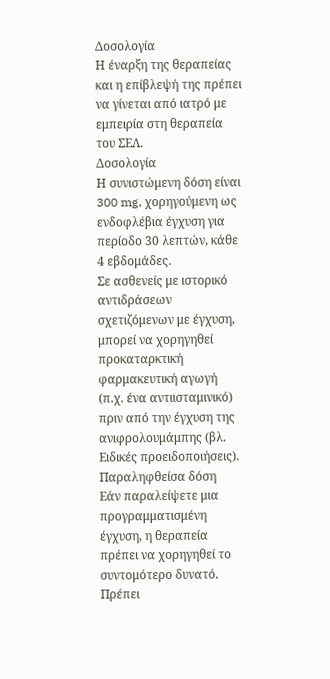Δοσολογία
Η έναρξη της θεραπείας και η επίβλεψή της πρέπει να γίνεται από ιατρό με εμπειρία στη θεραπεία του ΣΕΛ.
Δοσολογία
Η συνιστώμενη δόση είναι 300 mg, χορηγούμενη ως ενδοφλέβια έγχυση για περίοδο 30 λεπτών, κάθε 4 εβδομάδες.
Σε ασθενείς με ιστορικό αντιδράσεων σχετιζόμενων με έγχυση, μπορεί να χορηγηθεί προκαταρκτική φαρμακευτική αγωγή (π.χ. ένα αντιισταμινικό) πριν από την έγχυση της ανιφρολουμάμπης (βλ. Ειδικές προειδοποιήσεις).
Παραληφθείσα δόση
Εάν παραλείψετε μια προγραμματισμένη έγχυση, η θεραπεία πρέπει να χορηγηθεί το συντομότερο δυνατό. Πρέπει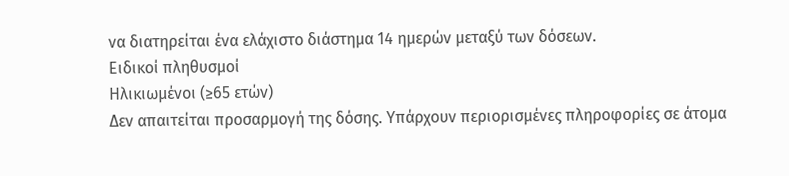να διατηρείται ένα ελάχιστο διάστημα 14 ημερών μεταξύ των δόσεων.
Ειδικοί πληθυσμοί
Ηλικιωμένοι (≥65 ετών)
Δεν απαιτείται προσαρμογή της δόσης. Υπάρχουν περιορισμένες πληροφορίες σε άτομα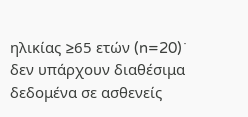ηλικίας ≥65 ετών (n=20)˙ δεν υπάρχουν διαθέσιμα δεδομένα σε ασθενείς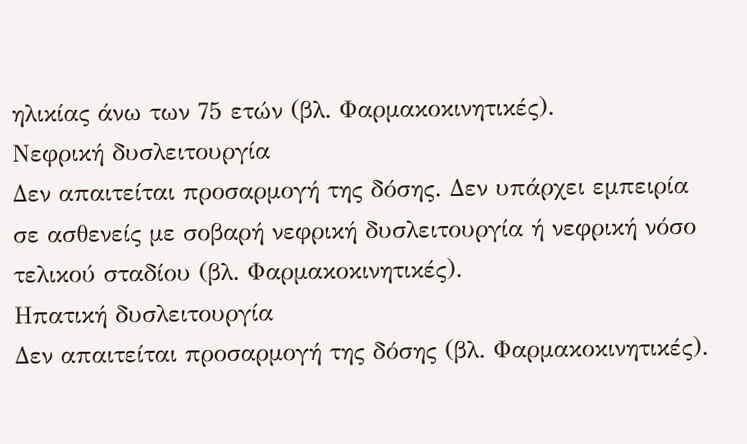ηλικίας άνω των 75 ετών (βλ. Φαρμακοκινητικές).
Νεφρική δυσλειτουργία
Δεν απαιτείται προσαρμογή της δόσης. Δεν υπάρχει εμπειρία σε ασθενείς με σοβαρή νεφρική δυσλειτουργία ή νεφρική νόσο τελικού σταδίου (βλ. Φαρμακοκινητικές).
Ηπατική δυσλειτουργία
Δεν απαιτείται προσαρμογή της δόσης (βλ. Φαρμακοκινητικές).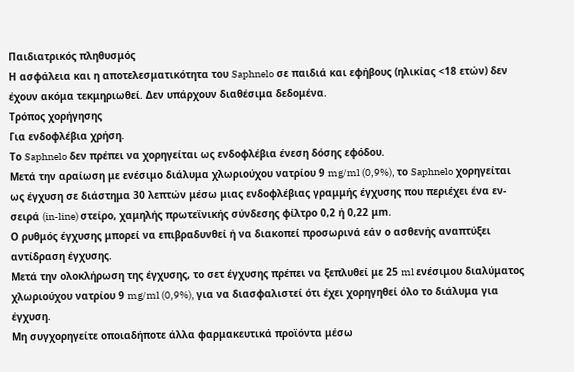Παιδιατρικός πληθυσμός
Η ασφάλεια και η αποτελεσματικότητα του Saphnelo σε παιδιά και εφήβους (ηλικίας <18 ετών) δεν έχουν ακόμα τεκμηριωθεί. Δεν υπάρχουν διαθέσιμα δεδομένα.
Τρόπος χορήγησης
Για ενδοφλέβια χρήση.
Το Saphnelo δεν πρέπει να χορηγείται ως ενδοφλέβια ένεση δόσης εφόδου.
Μετά την αραίωση με ενέσιμο διάλυμα χλωριούχου νατρίου 9 mg/ml (0,9%), το Saphnelo χορηγείται ως έγχυση σε διάστημα 30 λεπτών μέσω μιας ενδοφλέβιας γραμμής έγχυσης που περιέχει ένα εν-σειρά (in-line) στείρο, χαμηλής πρωτεϊνικής σύνδεσης φίλτρο 0,2 ή 0,22 μm.
Ο ρυθμός έγχυσης μπορεί να επιβραδυνθεί ή να διακοπεί προσωρινά εάν ο ασθενής αναπτύξει αντίδραση έγχυσης.
Μετά την ολοκλήρωση της έγχυσης, το σετ έγχυσης πρέπει να ξεπλυθεί με 25 ml ενέσιμου διαλύματος χλωριούχου νατρίου 9 mg/ml (0,9%), για να διασφαλιστεί ότι έχει χορηγηθεί όλο το διάλυμα για έγχυση.
Μη συγχορηγείτε οποιαδήποτε άλλα φαρμακευτικά προϊόντα μέσω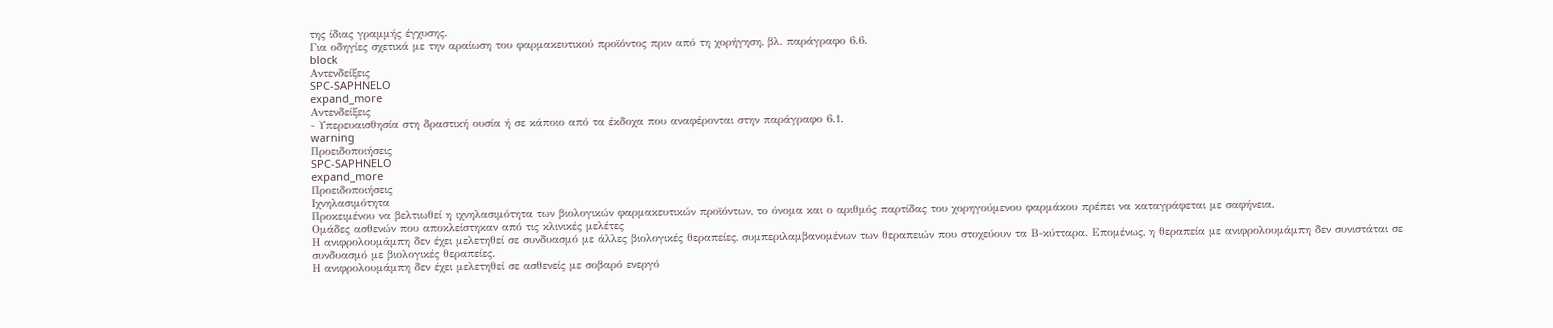της ίδιας γραμμής έγχυσης.
Για οδηγίες σχετικά με την αραίωση του φαρμακευτικού προϊόντος πριν από τη χορήγηση, βλ. παράγραφο 6.6.
block
Αντενδείξεις
SPC-SAPHNELO
expand_more
Αντενδείξεις
- Υπερευαισθησία στη δραστική ουσία ή σε κάποιο από τα έκδοχα που αναφέρονται στην παράγραφο 6.1.
warning
Προειδοποιήσεις
SPC-SAPHNELO
expand_more
Προειδοποιήσεις
Ιχνηλασιμότητα
Προκειμένου να βελτιωθεί η ιχνηλασιμότητα των βιολογικών φαρμακευτικών προϊόντων, το όνομα και ο αριθμός παρτίδας του χορηγούμενου φαρμάκου πρέπει να καταγράφεται με σαφήνεια.
Ομάδες ασθενών που αποκλείστηκαν από τις κλινικές μελέτες
Η ανιφρολουμάμπη δεν έχει μελετηθεί σε συνδυασμό με άλλες βιολογικές θεραπείες, συμπεριλαμβανομένων των θεραπειών που στοχεύουν τα Β-κύτταρα. Επομένως, η θεραπεία με ανιφρολουμάμπη δεν συνιστάται σε συνδυασμό με βιολογικές θεραπείες.
Η ανιφρολουμάμπη δεν έχει μελετηθεί σε ασθενείς με σοβαρό ενεργό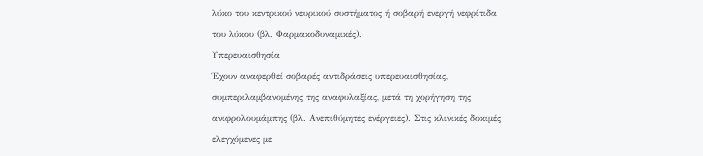λύκο του κεντρικού νευρικού συστήματος ή σοβαρή ενεργή νεφρίτιδα του λύκου (βλ. Φαρμακοδυναμικές).
Υπερευαισθησία
Έχουν αναφερθεί σοβαρές αντιδράσεις υπερευαισθησίας, συμπεριλαμβανομένης της αναφυλαξίας, μετά τη χορήγηση της ανιφρολουμάμπης (βλ. Ανεπιθύμητες ενέργειες). Στις κλινικές δοκιμές ελεγχόμενες με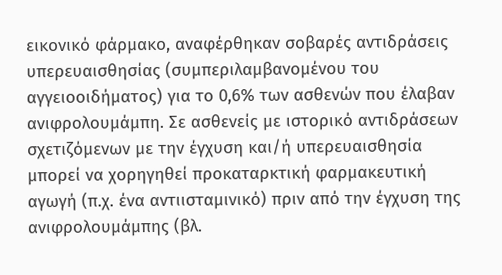εικονικό φάρμακο, αναφέρθηκαν σοβαρές αντιδράσεις υπερευαισθησίας (συμπεριλαμβανομένου του αγγειοοιδήματος) για το 0,6% των ασθενών που έλαβαν ανιφρολουμάμπη. Σε ασθενείς με ιστορικό αντιδράσεων σχετιζόμενων με την έγχυση και/ή υπερευαισθησία μπορεί να χορηγηθεί προκαταρκτική φαρμακευτική αγωγή (π.χ. ένα αντιισταμινικό) πριν από την έγχυση της ανιφρολουμάμπης (βλ.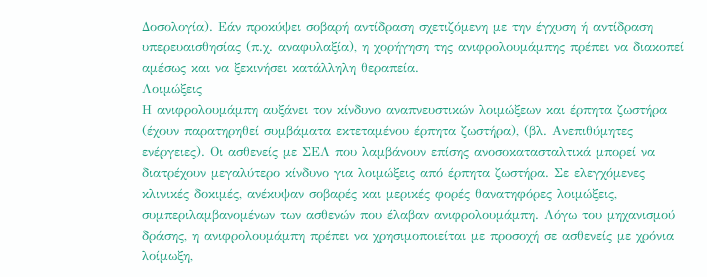Δοσολογία). Εάν προκύψει σοβαρή αντίδραση σχετιζόμενη με την έγχυση ή αντίδραση υπερευαισθησίας (π.χ. αναφυλαξία), η χορήγηση της ανιφρολουμάμπης πρέπει να διακοπεί αμέσως και να ξεκινήσει κατάλληλη θεραπεία.
Λοιμώξεις
Η ανιφρολουμάμπη αυξάνει τον κίνδυνο αναπνευστικών λοιμώξεων και έρπητα ζωστήρα (έχουν παρατηρηθεί συμβάματα εκτεταμένου έρπητα ζωστήρα), (βλ. Ανεπιθύμητες ενέργειες). Οι ασθενείς με ΣΕΛ που λαμβάνουν επίσης ανοσοκατασταλτικά μπορεί να διατρέχουν μεγαλύτερο κίνδυνο για λοιμώξεις από έρπητα ζωστήρα. Σε ελεγχόμενες κλινικές δοκιμές, ανέκυψαν σοβαρές και μερικές φορές θανατηφόρες λοιμώξεις, συμπεριλαμβανομένων των ασθενών που έλαβαν ανιφρολουμάμπη. Λόγω του μηχανισμού δράσης, η ανιφρολουμάμπη πρέπει να χρησιμοποιείται με προσοχή σε ασθενείς με χρόνια λοίμωξη,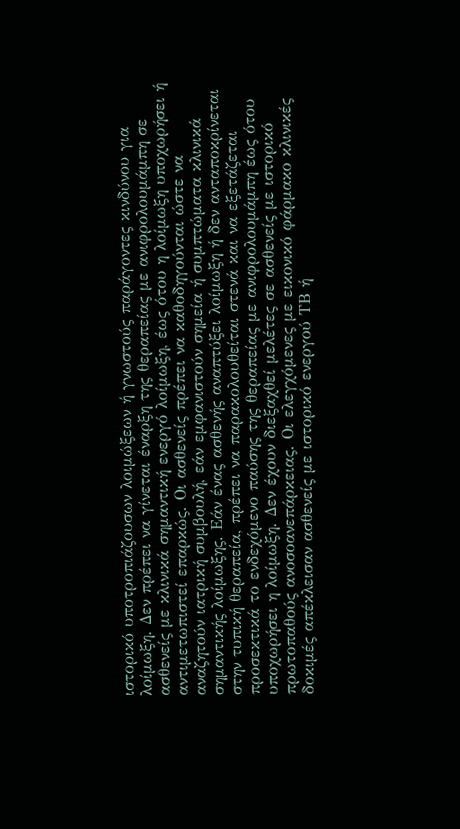ιστορικό υποτροπιάζουσων λοιμώξεων ή γνωστούς παράγοντες κινδύνου για λοίμωξη. Δεν πρέπει να γίνεται έναρξη της θεραπείας με ανιφρολουμάμπη σε ασθενείς με κλινικά σημαντική ενεργό λοίμωξη, έως ότου η λοίμωξη υποχωρήσει ή αντιμετωπιστεί επαρκώς. Οι ασθενείς πρέπει να καθοδηγούνται ώστε να αναζητούν ιατρική συμβουλή, εάν εμφανιστούν σημεία ή συμπτώματα κλινικά σημαντικής λοίμωξης. Εάν ένας ασθενής αναπτύξει λοίμωξη ή δεν ανταποκρίνεται στην τυπική θεραπεία, πρέπει να παρακολουθείται στενά και να εξετάζεται προσεκτικά το ενδεχόμενο παύσης της θεραπείας με ανιφρολουμάμπη έως ότου υποχωρήσει η λοίμωξη. Δεν έχουν διεξαχθεί μελέτες σε ασθενείς με ιστορικό πρωτοπαθούς ανοσοανεπάρκειας. Οι ελεγχόμενες με εικονικό φάρμακο κλινικές δοκιμές απέκλεισαν ασθενείς με ιστορικό ενεργού ΤΒ ή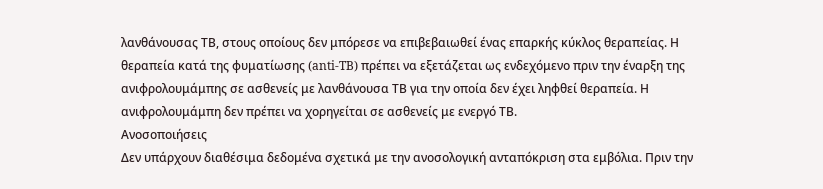λανθάνουσας ΤΒ, στους οποίους δεν μπόρεσε να επιβεβαιωθεί ένας επαρκής κύκλος θεραπείας. Η θεραπεία κατά της φυματίωσης (anti-TB) πρέπει να εξετάζεται ως ενδεχόμενο πριν την έναρξη της ανιφρολουμάμπης σε ασθενείς με λανθάνουσα ΤΒ για την οποία δεν έχει ληφθεί θεραπεία. Η ανιφρολουμάμπη δεν πρέπει να χορηγείται σε ασθενείς με ενεργό ΤΒ.
Ανοσοποιήσεις
Δεν υπάρχουν διαθέσιμα δεδομένα σχετικά με την ανοσολογική ανταπόκριση στα εμβόλια. Πριν την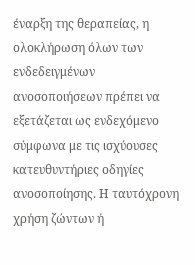έναρξη της θεραπείας, η ολοκλήρωση όλων των ενδεδειγμένων ανοσοποιήσεων πρέπει να εξετάζεται ως ενδεχόμενο σύμφωνα με τις ισχύουσες κατευθυντήριες οδηγίες ανοσοποίησης. Η ταυτόχρονη χρήση ζώντων ή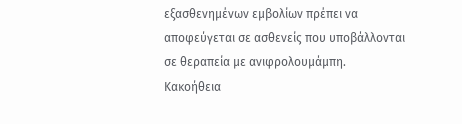εξασθενημένων εμβολίων πρέπει να αποφεύγεται σε ασθενείς που υποβάλλονται σε θεραπεία με ανιφρολουμάμπη.
Κακοήθεια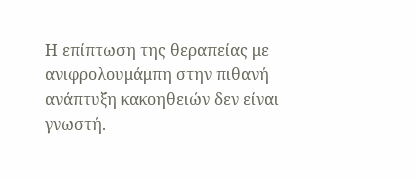Η επίπτωση της θεραπείας με ανιφρολουμάμπη στην πιθανή ανάπτυξη κακοηθειών δεν είναι γνωστή.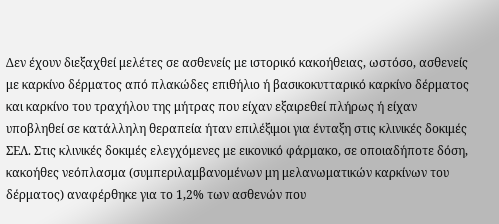Δεν έχουν διεξαχθεί μελέτες σε ασθενείς με ιστορικό κακοήθειας, ωστόσο, ασθενείς με καρκίνο δέρματος από πλακώδες επιθήλιο ή βασικοκυτταρικό καρκίνο δέρματος και καρκίνο του τραχήλου της μήτρας που είχαν εξαιρεθεί πλήρως ή είχαν υποβληθεί σε κατάλληλη θεραπεία ήταν επιλέξιμοι για ένταξη στις κλινικές δοκιμές ΣΕΛ. Στις κλινικές δοκιμές ελεγχόμενες με εικονικό φάρμακο, σε οποιαδήποτε δόση, κακοήθες νεόπλασμα (συμπεριλαμβανομένων μη μελανωματικών καρκίνων του δέρματος) αναφέρθηκε για το 1,2% των ασθενών που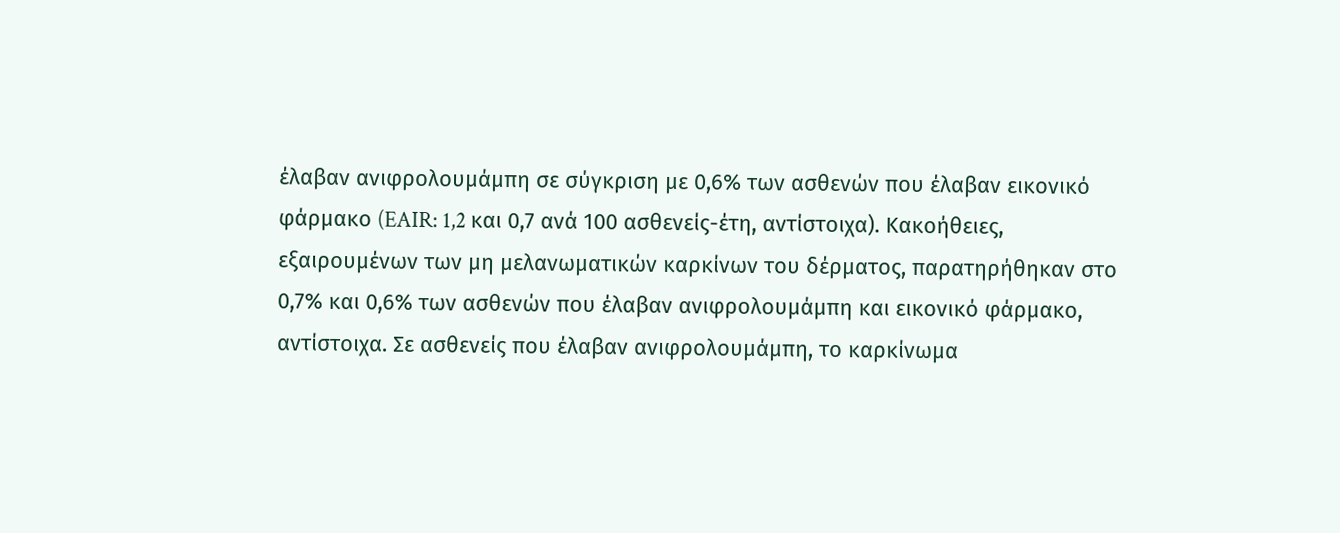έλαβαν ανιφρολουμάμπη σε σύγκριση με 0,6% των ασθενών που έλαβαν εικονικό φάρμακο (EAIR: 1,2 και 0,7 ανά 100 ασθενείς-έτη, αντίστοιχα). Κακοήθειες, εξαιρουμένων των μη μελανωματικών καρκίνων του δέρματος, παρατηρήθηκαν στο 0,7% και 0,6% των ασθενών που έλαβαν ανιφρολουμάμπη και εικονικό φάρμακο, αντίστοιχα. Σε ασθενείς που έλαβαν ανιφρολουμάμπη, το καρκίνωμα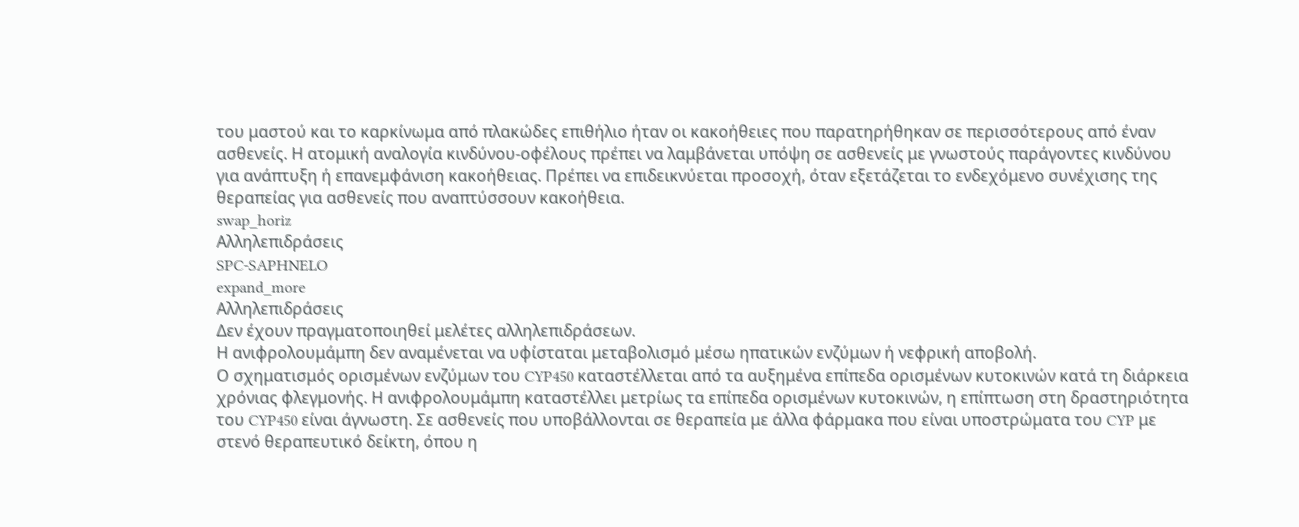του μαστού και το καρκίνωμα από πλακώδες επιθήλιο ήταν οι κακοήθειες που παρατηρήθηκαν σε περισσότερους από έναν ασθενείς. Η ατομική αναλογία κινδύνου-οφέλους πρέπει να λαμβάνεται υπόψη σε ασθενείς με γνωστούς παράγοντες κινδύνου για ανάπτυξη ή επανεμφάνιση κακοήθειας. Πρέπει να επιδεικνύεται προσοχή, όταν εξετάζεται το ενδεχόμενο συνέχισης της θεραπείας για ασθενείς που αναπτύσσουν κακοήθεια.
swap_horiz
Αλληλεπιδράσεις
SPC-SAPHNELO
expand_more
Αλληλεπιδράσεις
Δεν έχουν πραγματοποιηθεί μελέτες αλληλεπιδράσεων.
Η ανιφρολουμάμπη δεν αναμένεται να υφίσταται μεταβολισμό μέσω ηπατικών ενζύμων ή νεφρική αποβολή.
Ο σχηματισμός ορισμένων ενζύμων του CYP450 καταστέλλεται από τα αυξημένα επίπεδα ορισμένων κυτοκινών κατά τη διάρκεια χρόνιας φλεγμονής. Η ανιφρολουμάμπη καταστέλλει μετρίως τα επίπεδα ορισμένων κυτοκινών, η επίπτωση στη δραστηριότητα του CYP450 είναι άγνωστη. Σε ασθενείς που υποβάλλονται σε θεραπεία με άλλα φάρμακα που είναι υποστρώματα του CYP με στενό θεραπευτικό δείκτη, όπου η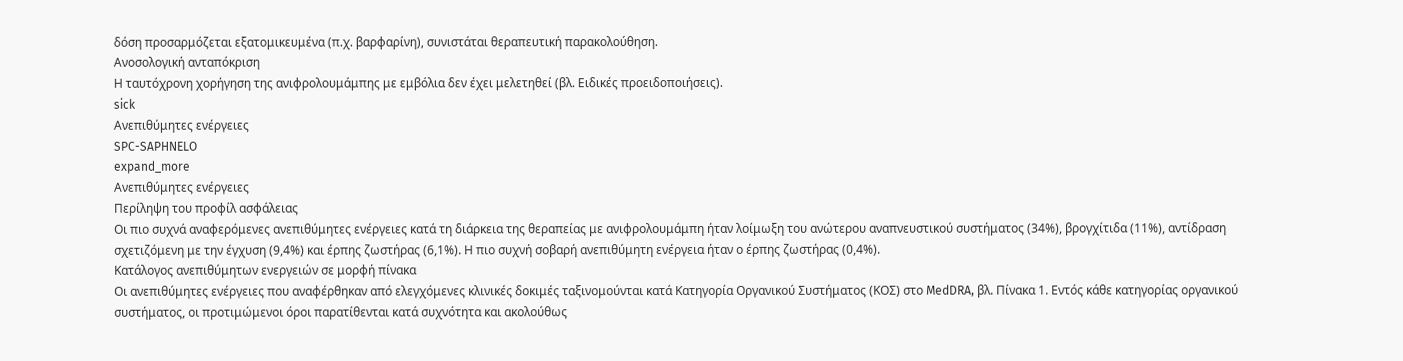δόση προσαρμόζεται εξατομικευμένα (π.χ. βαρφαρίνη), συνιστάται θεραπευτική παρακολούθηση.
Ανοσολογική ανταπόκριση
Η ταυτόχρονη χορήγηση της ανιφρολουμάμπης με εμβόλια δεν έχει μελετηθεί (βλ. Ειδικές προειδοποιήσεις).
sick
Ανεπιθύμητες ενέργειες
SPC-SAPHNELO
expand_more
Ανεπιθύμητες ενέργειες
Περίληψη του προφίλ ασφάλειας
Οι πιο συχνά αναφερόμενες ανεπιθύμητες ενέργειες κατά τη διάρκεια της θεραπείας με ανιφρολουμάμπη ήταν λοίμωξη του ανώτερου αναπνευστικού συστήματος (34%), βρογχίτιδα (11%), αντίδραση σχετιζόμενη με την έγχυση (9,4%) και έρπης ζωστήρας (6,1%). Η πιο συχνή σοβαρή ανεπιθύμητη ενέργεια ήταν ο έρπης ζωστήρας (0,4%).
Κατάλογος ανεπιθύμητων ενεργειών σε μορφή πίνακα
Οι ανεπιθύμητες ενέργειες που αναφέρθηκαν από ελεγχόμενες κλινικές δοκιμές ταξινομούνται κατά Κατηγορία Οργανικού Συστήματος (ΚΟΣ) στο MedDRA, βλ. Πίνακα 1. Εντός κάθε κατηγορίας οργανικού συστήματος, οι προτιμώμενοι όροι παρατίθενται κατά συχνότητα και ακολούθως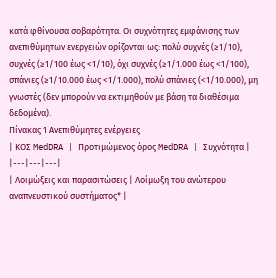κατά φθίνουσα σοβαρότητα. Οι συχνότητες εμφάνισης των ανεπιθύμητων ενεργειών ορίζονται ως: πολύ συχνές (≥1/10), συχνές (≥1/100 έως <1/10), όχι συχνές (≥1/1.000 έως <1/100), σπάνιες (≥1/10.000 έως <1/1.000), πολύ σπάνιες (<1/10.000), μη γνωστές (δεν μπορούν να εκτιμηθούν με βάση τα διαθέσιμα δεδομένα).
Πίνακας 1 Ανεπιθύμητες ενέργειες
| ΚΟΣ MedDRA | Προτιμώμενος όρος MedDRA | Συχνότητα |
|---|---|---|
| Λοιμώξεις και παρασιτώσεις | Λοίμωξη του ανώτερου αναπνευστικού συστήματος* |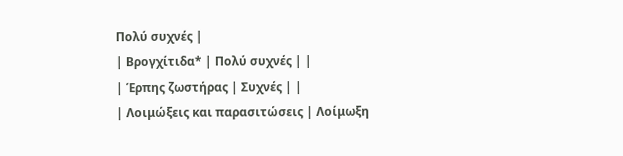Πολύ συχνές |
| Βρογχίτιδα* | Πολύ συχνές | |
| Έρπης ζωστήρας | Συχνές | |
| Λοιμώξεις και παρασιτώσεις | Λοίμωξη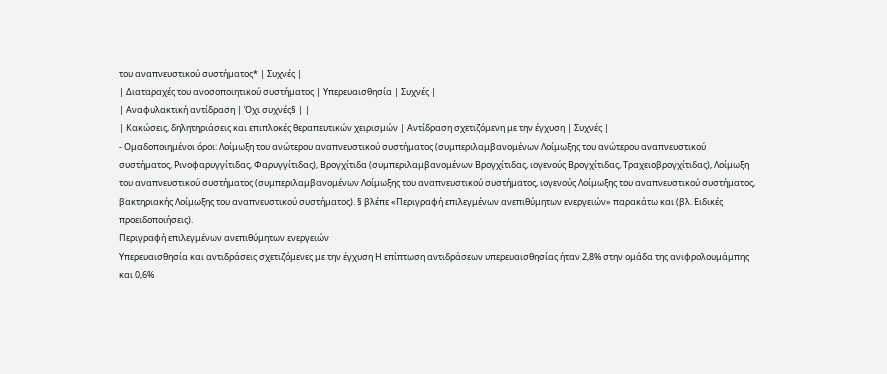του αναπνευστικού συστήματος* | Συχνές |
| Διαταραχές του ανοσοποιητικού συστήματος | Υπερευαισθησία | Συχνές |
| Αναφυλακτική αντίδραση | Όχι συχνές§ | |
| Κακώσεις, δηλητηριάσεις και επιπλοκές θεραπευτικών χειρισμών | Αντίδραση σχετιζόμενη με την έγχυση | Συχνές |
- Ομαδοποιημένοι όροι: Λοίμωξη του ανώτερου αναπνευστικού συστήματος (συμπεριλαμβανομένων Λοίμωξης του ανώτερου αναπνευστικού συστήματος, Ρινοφαρυγγίτιδας, Φαρυγγίτιδας), Βρογχίτιδα (συμπεριλαμβανομένων Βρογχίτιδας, ιογενούς Βρογχίτιδας, Τραχειοβρογχίτιδας), Λοίμωξη του αναπνευστικού συστήματος (συμπεριλαμβανομένων Λοίμωξης του αναπνευστικού συστήματος, ιογενούς Λοίμωξης του αναπνευστικού συστήματος, βακτηριακής Λοίμωξης του αναπνευστικού συστήματος). § βλέπε «Περιγραφή επιλεγμένων ανεπιθύμητων ενεργειών» παρακάτω και (βλ. Ειδικές προειδοποιήσεις).
Περιγραφή επιλεγμένων ανεπιθύμητων ενεργειών
Υπερευαισθησία και αντιδράσεις σχετιζόμενες με την έγχυση Η επίπτωση αντιδράσεων υπερευαισθησίας ήταν 2,8% στην ομάδα της ανιφρολουμάμπης και 0,6%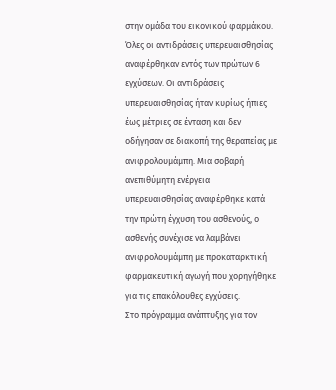στην ομάδα του εικονικού φαρμάκου. Όλες οι αντιδράσεις υπερευαισθησίας αναφέρθηκαν εντός των πρώτων 6 εγχύσεων. Οι αντιδράσεις υπερευαισθησίας ήταν κυρίως ήπιες έως μέτριες σε ένταση και δεν οδήγησαν σε διακοπή της θεραπείας με ανιφρολουμάμπη. Μια σοβαρή ανεπιθύμητη ενέργεια υπερευαισθησίας αναφέρθηκε κατά την πρώτη έγχυση του ασθενούς, ο ασθενής συνέχισε να λαμβάνει ανιφρολουμάμπη με προκαταρκτική φαρμακευτική αγωγή που χορηγήθηκε για τις επακόλουθες εγχύσεις.
Στο πρόγραμμα ανάπτυξης για τον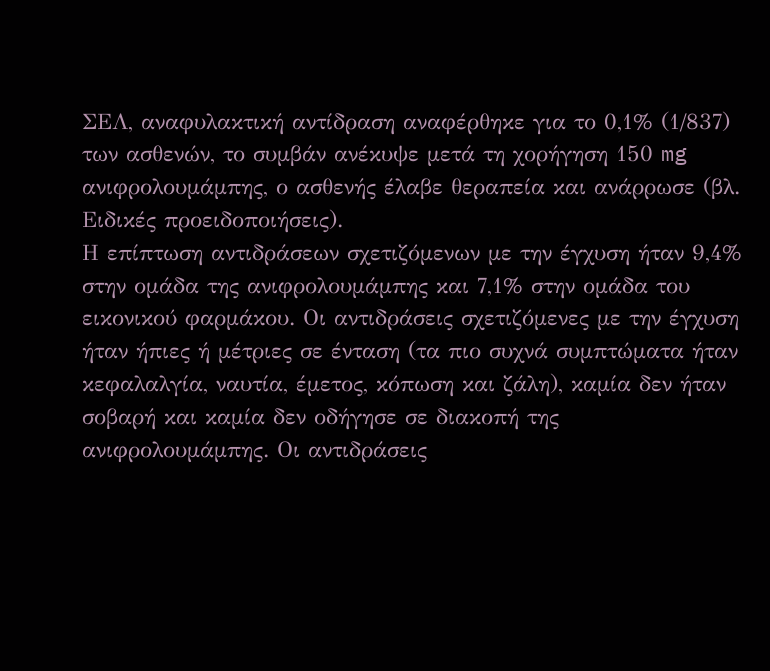ΣΕΛ, αναφυλακτική αντίδραση αναφέρθηκε για το 0,1% (1/837) των ασθενών, το συμβάν ανέκυψε μετά τη χορήγηση 150 mg ανιφρολουμάμπης, ο ασθενής έλαβε θεραπεία και ανάρρωσε (βλ. Ειδικές προειδοποιήσεις).
Η επίπτωση αντιδράσεων σχετιζόμενων με την έγχυση ήταν 9,4% στην ομάδα της ανιφρολουμάμπης και 7,1% στην ομάδα του εικονικού φαρμάκου. Οι αντιδράσεις σχετιζόμενες με την έγχυση ήταν ήπιες ή μέτριες σε ένταση (τα πιο συχνά συμπτώματα ήταν κεφαλαλγία, ναυτία, έμετος, κόπωση και ζάλη), καμία δεν ήταν σοβαρή και καμία δεν οδήγησε σε διακοπή της ανιφρολουμάμπης. Οι αντιδράσεις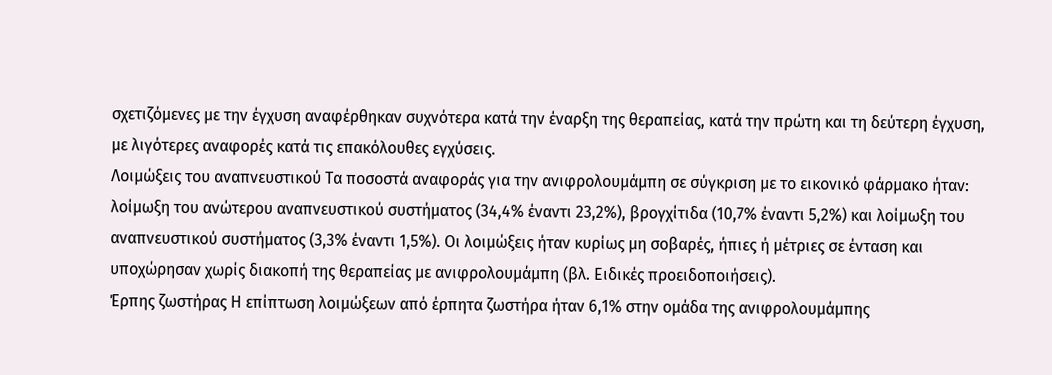σχετιζόμενες με την έγχυση αναφέρθηκαν συχνότερα κατά την έναρξη της θεραπείας, κατά την πρώτη και τη δεύτερη έγχυση, με λιγότερες αναφορές κατά τις επακόλουθες εγχύσεις.
Λοιμώξεις του αναπνευστικού Τα ποσοστά αναφοράς για την ανιφρολουμάμπη σε σύγκριση με το εικονικό φάρμακο ήταν: λοίμωξη του ανώτερου αναπνευστικού συστήματος (34,4% έναντι 23,2%), βρογχίτιδα (10,7% έναντι 5,2%) και λοίμωξη του αναπνευστικού συστήματος (3,3% έναντι 1,5%). Οι λοιμώξεις ήταν κυρίως μη σοβαρές, ήπιες ή μέτριες σε ένταση και υποχώρησαν χωρίς διακοπή της θεραπείας με ανιφρολουμάμπη (βλ. Ειδικές προειδοποιήσεις).
Έρπης ζωστήρας Η επίπτωση λοιμώξεων από έρπητα ζωστήρα ήταν 6,1% στην ομάδα της ανιφρολουμάμπης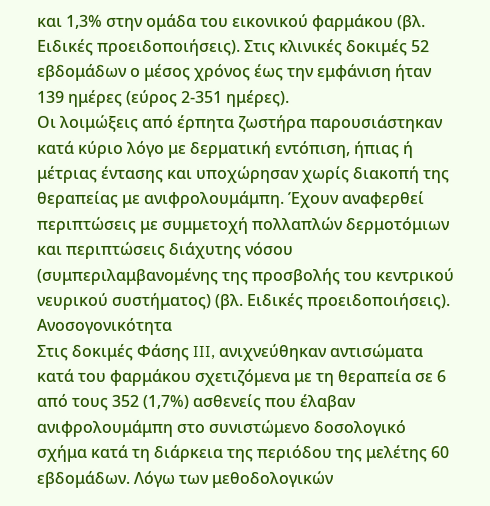και 1,3% στην ομάδα του εικονικού φαρμάκου (βλ. Ειδικές προειδοποιήσεις). Στις κλινικές δοκιμές 52 εβδομάδων ο μέσος χρόνος έως την εμφάνιση ήταν 139 ημέρες (εύρος 2-351 ημέρες).
Οι λοιμώξεις από έρπητα ζωστήρα παρουσιάστηκαν κατά κύριο λόγο με δερματική εντόπιση, ήπιας ή μέτριας έντασης και υποχώρησαν χωρίς διακοπή της θεραπείας με ανιφρολουμάμπη. Έχουν αναφερθεί περιπτώσεις με συμμετοχή πολλαπλών δερμοτόμιων και περιπτώσεις διάχυτης νόσου (συμπεριλαμβανομένης της προσβολής του κεντρικού νευρικού συστήματος) (βλ. Ειδικές προειδοποιήσεις).
Ανοσογονικότητα
Στις δοκιμές Φάσης III, ανιχνεύθηκαν αντισώματα κατά του φαρμάκου σχετιζόμενα με τη θεραπεία σε 6 από τους 352 (1,7%) ασθενείς που έλαβαν ανιφρολουμάμπη στο συνιστώμενο δοσολογικό σχήμα κατά τη διάρκεια της περιόδου της μελέτης 60 εβδομάδων. Λόγω των μεθοδολογικών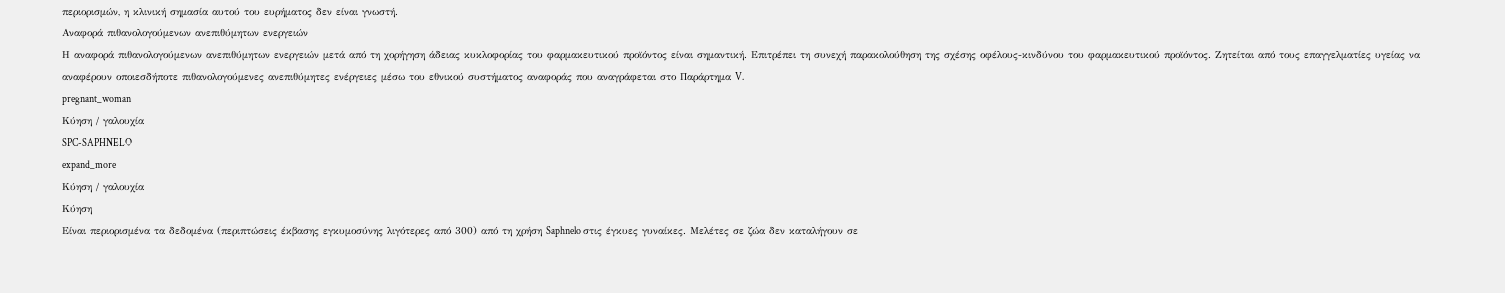περιορισμών, η κλινική σημασία αυτού του ευρήματος δεν είναι γνωστή.
Αναφορά πιθανολογούμενων ανεπιθύμητων ενεργειών
Η αναφορά πιθανολογούμενων ανεπιθύμητων ενεργειών μετά από τη χορήγηση άδειας κυκλοφορίας του φαρμακευτικού προϊόντος είναι σημαντική. Επιτρέπει τη συνεχή παρακολούθηση της σχέσης οφέλους-κινδύνου του φαρμακευτικού προϊόντος. Ζητείται από τους επαγγελματίες υγείας να αναφέρουν οποιεσδήποτε πιθανολογούμενες ανεπιθύμητες ενέργειες μέσω του εθνικού συστήματος αναφοράς που αναγράφεται στο Παράρτημα V.
pregnant_woman
Κύηση / γαλουχία
SPC-SAPHNELO
expand_more
Κύηση / γαλουχία
Κύηση
Είναι περιορισμένα τα δεδομένα (περιπτώσεις έκβασης εγκυμοσύνης λιγότερες από 300) από τη χρήση Saphnelo στις έγκυες γυναίκες. Μελέτες σε ζώα δεν καταλήγουν σε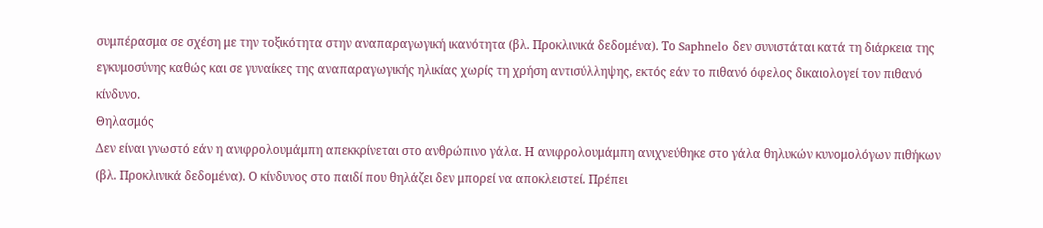συμπέρασμα σε σχέση με την τοξικότητα στην αναπαραγωγική ικανότητα (βλ. Προκλινικά δεδομένα). Το Saphnelo δεν συνιστάται κατά τη διάρκεια της εγκυμοσύνης καθώς και σε γυναίκες της αναπαραγωγικής ηλικίας χωρίς τη χρήση αντισύλληψης, εκτός εάν το πιθανό όφελος δικαιολογεί τον πιθανό κίνδυνο.
Θηλασμός
Δεν είναι γνωστό εάν η ανιφρολουμάμπη απεκκρίνεται στο ανθρώπινο γάλα. Η ανιφρολουμάμπη ανιχνεύθηκε στο γάλα θηλυκών κυνομολόγων πιθήκων (βλ. Προκλινικά δεδομένα). Ο κίνδυνος στο παιδί που θηλάζει δεν μπορεί να αποκλειστεί. Πρέπει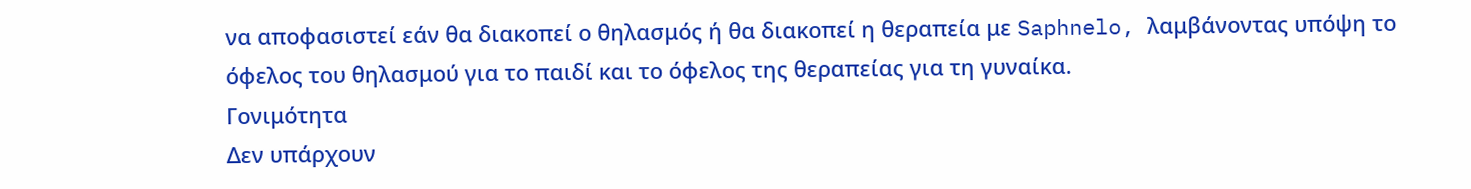να αποφασιστεί εάν θα διακοπεί ο θηλασμός ή θα διακοπεί η θεραπεία με Saphnelo, λαμβάνοντας υπόψη το όφελος του θηλασμού για το παιδί και το όφελος της θεραπείας για τη γυναίκα.
Γονιμότητα
Δεν υπάρχουν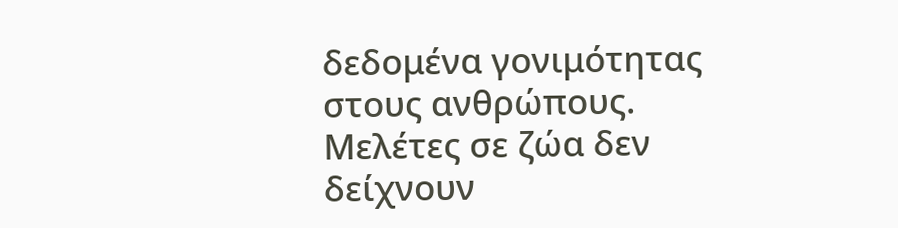δεδομένα γονιμότητας στους ανθρώπους. Μελέτες σε ζώα δεν δείχνουν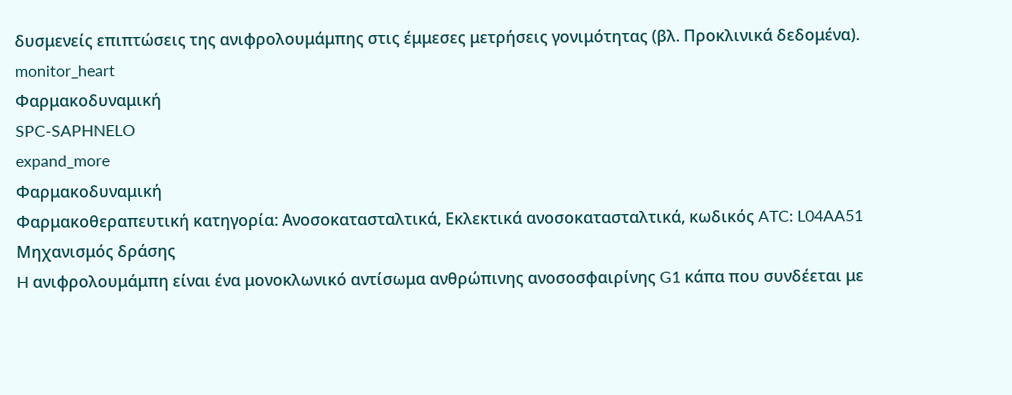δυσμενείς επιπτώσεις της ανιφρολουμάμπης στις έμμεσες μετρήσεις γονιμότητας (βλ. Προκλινικά δεδομένα).
monitor_heart
Φαρμακοδυναμική
SPC-SAPHNELO
expand_more
Φαρμακοδυναμική
Φαρμακοθεραπευτική κατηγορία: Ανοσοκατασταλτικά, Εκλεκτικά ανοσοκατασταλτικά, κωδικός ATC: L04AA51
Μηχανισμός δράσης
H ανιφρολουμάμπη είναι ένα μονοκλωνικό αντίσωμα ανθρώπινης ανοσοσφαιρίνης G1 κάπα που συνδέεται με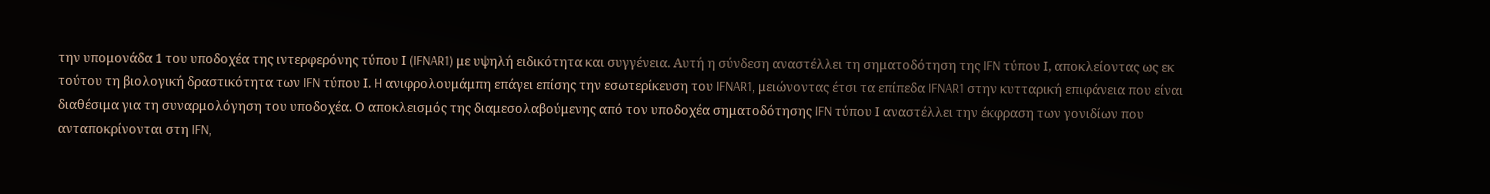την υπομονάδα 1 του υποδοχέα της ιντερφερόνης τύπου Ι (IFNAR1) με υψηλή ειδικότητα και συγγένεια. Αυτή η σύνδεση αναστέλλει τη σηματοδότηση της IFN τύπου Ι, αποκλείοντας ως εκ τούτου τη βιολογική δραστικότητα των IFN τύπου Ι. H ανιφρολουμάμπη επάγει επίσης την εσωτερίκευση του IFNAR1, μειώνοντας έτσι τα επίπεδα IFNAR1 στην κυτταρική επιφάνεια που είναι διαθέσιμα για τη συναρμολόγηση του υποδοχέα. Ο αποκλεισμός της διαμεσολαβούμενης από τον υποδοχέα σηματοδότησης IFN τύπου Ι αναστέλλει την έκφραση των γονιδίων που ανταποκρίνονται στη IFN,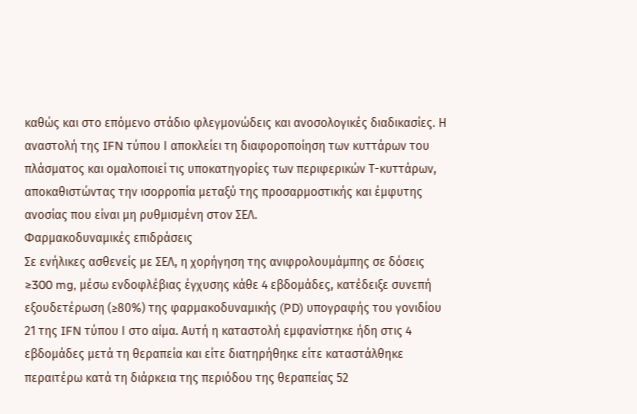καθώς και στο επόμενο στάδιο φλεγμονώδεις και ανοσολογικές διαδικασίες. Η αναστολή της IFN τύπου Ι αποκλείει τη διαφοροποίηση των κυττάρων του πλάσματος και ομαλοποιεί τις υποκατηγορίες των περιφερικών Τ-κυττάρων, αποκαθιστώντας την ισορροπία μεταξύ της προσαρμοστικής και έμφυτης ανοσίας που είναι μη ρυθμισμένη στον ΣΕΛ.
Φαρμακοδυναμικές επιδράσεις
Σε ενήλικες ασθενείς με ΣΕΛ, η χορήγηση της ανιφρολουμάμπης σε δόσεις ≥300 mg, μέσω ενδοφλέβιας έγχυσης κάθε 4 εβδομάδες, κατέδειξε συνεπή εξουδετέρωση (≥80%) της φαρμακοδυναμικής (PD) υπογραφής του γονιδίου 21 της IFN τύπου Ι στο αίμα. Αυτή η καταστολή εμφανίστηκε ήδη στις 4 εβδομάδες μετά τη θεραπεία και είτε διατηρήθηκε είτε καταστάλθηκε περαιτέρω κατά τη διάρκεια της περιόδου της θεραπείας 52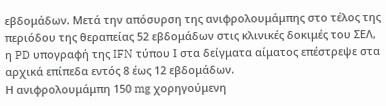εβδομάδων. Μετά την απόσυρση της ανιφρολουμάμπης στο τέλος της περιόδου της θεραπείας 52 εβδομάδων στις κλινικές δοκιμές του ΣΕΛ, η PD υπογραφή της IFN τύπου Ι στα δείγματα αίματος επέστρεψε στα αρχικά επίπεδα εντός 8 έως 12 εβδομάδων.
Η ανιφρολουμάμπη 150 mg χορηγούμενη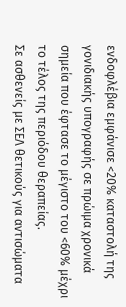ενδοφλέβια εμφάνισε <20% καταστολή της γονιδιακής υπογραφής σε πρώιμα χρονικά σημεία που έφτασε το μέγιστο του <60% μέχρι το τέλος της περιόδου θεραπείας.
Σε ασθενείς με ΣΕΛ θετικούς για αντισώματα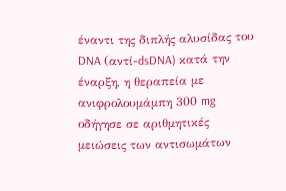έναντι της διπλής αλυσίδας του DNA (αντί-dsDNA) κατά την έναρξη, η θεραπεία με ανιφρολουμάμπη 300 mg οδήγησε σε αριθμητικές μειώσεις των αντισωμάτων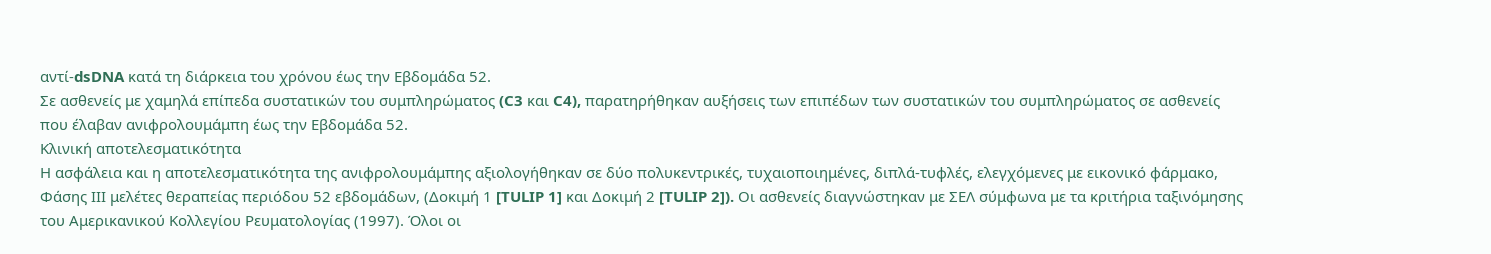αντί-dsDNA κατά τη διάρκεια του χρόνου έως την Εβδομάδα 52.
Σε ασθενείς με χαμηλά επίπεδα συστατικών του συμπληρώματος (C3 και C4), παρατηρήθηκαν αυξήσεις των επιπέδων των συστατικών του συμπληρώματος σε ασθενείς που έλαβαν ανιφρολουμάμπη έως την Εβδομάδα 52.
Κλινική αποτελεσματικότητα
Η ασφάλεια και η αποτελεσματικότητα της ανιφρολουμάμπης αξιολογήθηκαν σε δύο πολυκεντρικές, τυχαιοποιημένες, διπλά-τυφλές, ελεγχόμενες με εικονικό φάρμακο, Φάσης ΙΙΙ μελέτες θεραπείας περιόδου 52 εβδομάδων, (Δοκιμή 1 [TULIP 1] και Δοκιμή 2 [TULIP 2]). Οι ασθενείς διαγνώστηκαν με ΣΕΛ σύμφωνα με τα κριτήρια ταξινόμησης του Αμερικανικού Κολλεγίου Ρευματολογίας (1997). Όλοι οι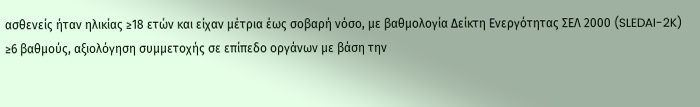ασθενείς ήταν ηλικίας ≥18 ετών και είχαν μέτρια έως σοβαρή νόσο, με βαθμολογία Δείκτη Ενεργότητας ΣΕΛ 2000 (SLEDAI-2K) ≥6 βαθμούς, αξιολόγηση συμμετοχής σε επίπεδο οργάνων με βάση την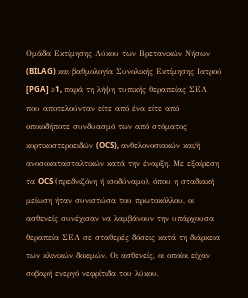Ομάδα Εκτίμησης Λύκου των Βρετανικών Νήσων (BILAG) και βαθμολογία Συνολικής Εκτίμησης Ιατρού [PGA] ≥1, παρά τη λήψη τυπικής θεραπείας ΣΕΛ που αποτελούνταν είτε από ένα είτε από οποιοδήποτε συνδυασμό των από στόματος κορτικοστεροειδών (OCS), ανθελονοσιακών και/ή ανοσοκατασταλτικών κατά την έναρξη. Με εξαίρεση τα OCS (πρεδνιζόνη ή ισοδύναμο), όπου η σταδιακή μείωση ήταν συνιστώσα του πρωτοκόλλου, οι ασθενείς συνέχισαν να λαμβάνουν την υπάρχουσα θεραπεία ΣΕΛ σε σταθερές δόσεις κατά τη διάρκεια των κλινικών δοκιμών. Οι ασθενείς, οι οποίοι είχαν σοβαρή ενεργό νεφρίτιδα του λύκου,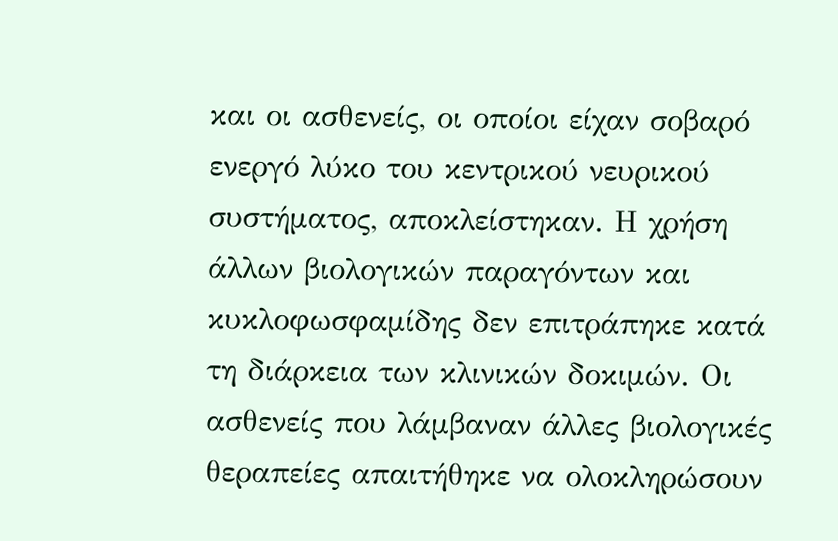και οι ασθενείς, οι οποίοι είχαν σοβαρό ενεργό λύκο του κεντρικού νευρικού συστήματος, αποκλείστηκαν. Η χρήση άλλων βιολογικών παραγόντων και κυκλοφωσφαμίδης δεν επιτράπηκε κατά τη διάρκεια των κλινικών δοκιμών. Οι ασθενείς που λάμβαναν άλλες βιολογικές θεραπείες απαιτήθηκε να ολοκληρώσουν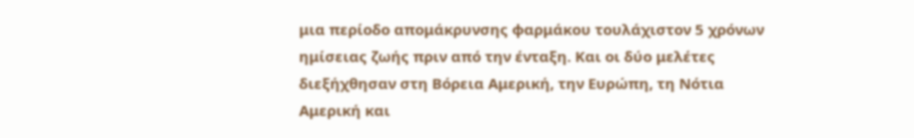μια περίοδο απομάκρυνσης φαρμάκου τουλάχιστον 5 χρόνων ημίσειας ζωής πριν από την ένταξη. Και οι δύο μελέτες διεξήχθησαν στη Βόρεια Αμερική, την Ευρώπη, τη Νότια Αμερική και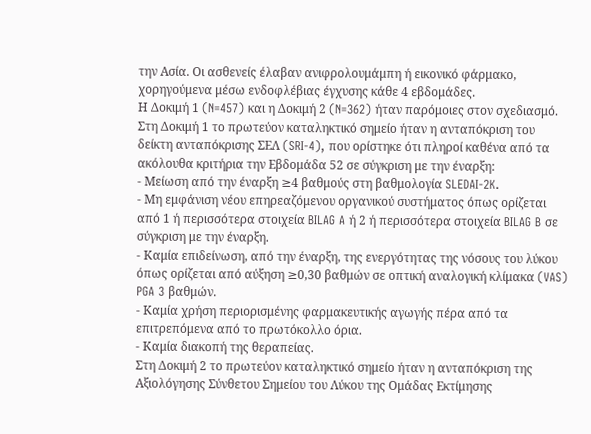την Ασία. Οι ασθενείς έλαβαν ανιφρολουμάμπη ή εικονικό φάρμακο, χορηγούμενα μέσω ενδοφλέβιας έγχυσης κάθε 4 εβδομάδες.
Η Δοκιμή 1 (N=457) και η Δοκιμή 2 (N=362) ήταν παρόμοιες στον σχεδιασμό.
Στη Δοκιμή 1 το πρωτεύον καταληκτικό σημείο ήταν η ανταπόκριση του δείκτη ανταπόκρισης ΣΕΛ (SRI-4), που ορίστηκε ότι πληροί καθένα από τα ακόλουθα κριτήρια την Εβδομάδα 52 σε σύγκριση με την έναρξη:
- Μείωση από την έναρξη ≥4 βαθμούς στη βαθμολογία SLEDAI-2K.
- Μη εμφάνιση νέου επηρεαζόμενου οργανικού συστήματος όπως ορίζεται από 1 ή περισσότερα στοιχεία BILAG A ή 2 ή περισσότερα στοιχεία BILAG B σε σύγκριση με την έναρξη.
- Καμία επιδείνωση, από την έναρξη, της ενεργότητας της νόσους του λύκου όπως ορίζεται από αύξηση ≥0,30 βαθμών σε οπτική αναλογική κλίμακα (VAS) PGA 3 βαθμών.
- Καμία χρήση περιορισμένης φαρμακευτικής αγωγής πέρα από τα επιτρεπόμενα από το πρωτόκολλο όρια.
- Καμία διακοπή της θεραπείας.
Στη Δοκιμή 2 το πρωτεύον καταληκτικό σημείο ήταν η ανταπόκριση της Αξιολόγησης Σύνθετου Σημείου του Λύκου της Ομάδας Εκτίμησης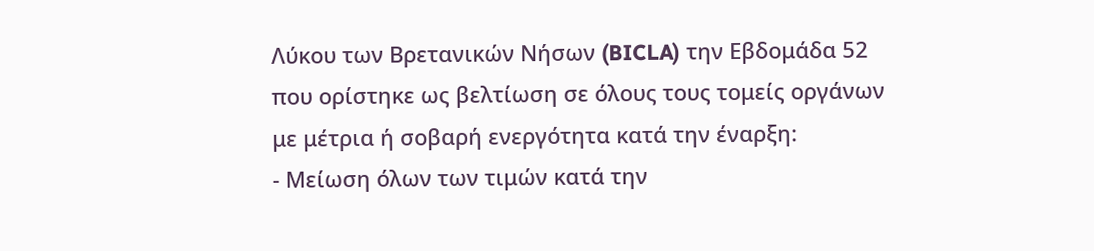Λύκου των Βρετανικών Νήσων (BICLA) την Εβδομάδα 52 που ορίστηκε ως βελτίωση σε όλους τους τομείς οργάνων με μέτρια ή σοβαρή ενεργότητα κατά την έναρξη:
- Μείωση όλων των τιμών κατά την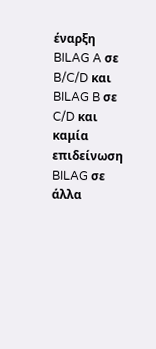έναρξη BILAG A σε B/C/D και BILAG B σε C/D και καμία επιδείνωση BILAG σε άλλα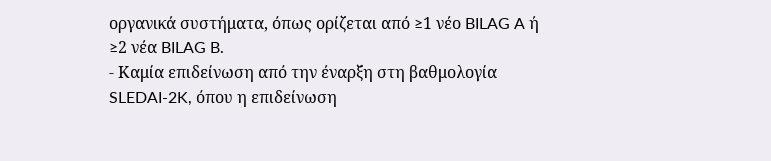οργανικά συστήματα, όπως ορίζεται από ≥1 νέο BILAG A ή ≥2 νέα BILAG B.
- Καμία επιδείνωση από την έναρξη στη βαθμολογία SLEDAI-2K, όπου η επιδείνωση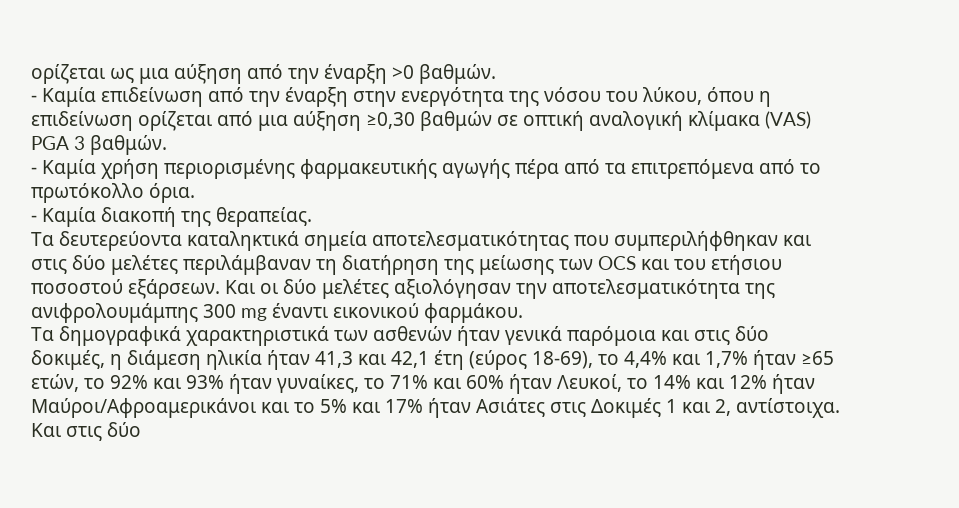ορίζεται ως μια αύξηση από την έναρξη >0 βαθμών.
- Καμία επιδείνωση από την έναρξη στην ενεργότητα της νόσου του λύκου, όπου η επιδείνωση ορίζεται από μια αύξηση ≥0,30 βαθμών σε οπτική αναλογική κλίμακα (VAS) PGA 3 βαθμών.
- Καμία χρήση περιορισμένης φαρμακευτικής αγωγής πέρα από τα επιτρεπόμενα από το πρωτόκολλο όρια.
- Καμία διακοπή της θεραπείας.
Τα δευτερεύοντα καταληκτικά σημεία αποτελεσματικότητας που συμπεριλήφθηκαν και στις δύο μελέτες περιλάμβαναν τη διατήρηση της μείωσης των OCS και του ετήσιου ποσοστού εξάρσεων. Και οι δύο μελέτες αξιολόγησαν την αποτελεσματικότητα της ανιφρολουμάμπης 300 mg έναντι εικονικού φαρμάκου.
Τα δημογραφικά χαρακτηριστικά των ασθενών ήταν γενικά παρόμοια και στις δύο δοκιμές, η διάμεση ηλικία ήταν 41,3 και 42,1 έτη (εύρος 18-69), το 4,4% και 1,7% ήταν ≥65 ετών, το 92% και 93% ήταν γυναίκες, το 71% και 60% ήταν Λευκοί, το 14% και 12% ήταν Μαύροι/Αφροαμερικάνοι και το 5% και 17% ήταν Ασιάτες στις Δοκιμές 1 και 2, αντίστοιχα. Και στις δύο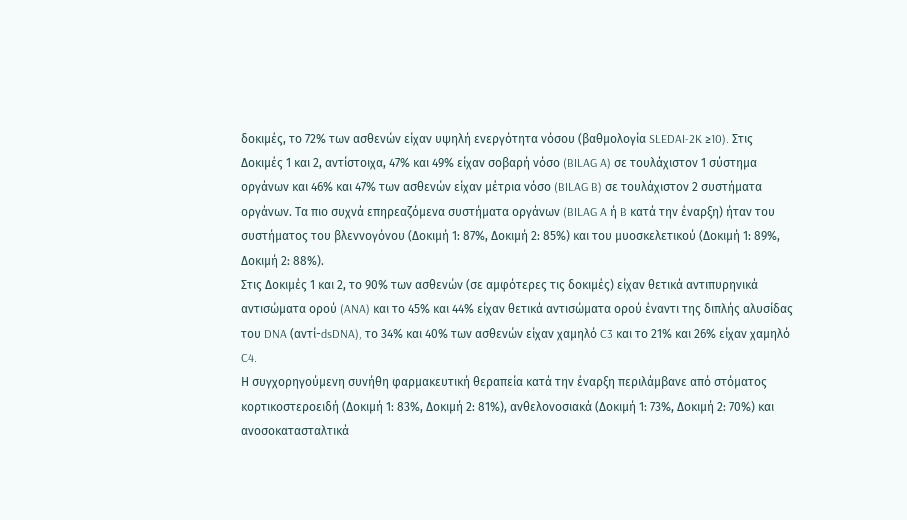δοκιμές, το 72% των ασθενών είχαν υψηλή ενεργότητα νόσου (βαθμολογία SLEDAI-2K ≥10). Στις Δοκιμές 1 και 2, αντίστοιχα, 47% και 49% είχαν σοβαρή νόσο (BILAG A) σε τουλάχιστον 1 σύστημα οργάνων και 46% και 47% των ασθενών είχαν μέτρια νόσο (BILAG B) σε τουλάχιστον 2 συστήματα οργάνων. Τα πιο συχνά επηρεαζόμενα συστήματα οργάνων (BILAG A ή B κατά την έναρξη) ήταν του συστήματος του βλεννογόνου (Δοκιμή 1: 87%, Δοκιμή 2: 85%) και του μυοσκελετικού (Δοκιμή 1: 89%, Δοκιμή 2: 88%).
Στις Δοκιμές 1 και 2, το 90% των ασθενών (σε αμφότερες τις δοκιμές) είχαν θετικά αντιπυρηνικά αντισώματα ορού (ANA) και το 45% και 44% είχαν θετικά αντισώματα ορού έναντι της διπλής αλυσίδας του DNA (αντί-dsDNA), το 34% και 40% των ασθενών είχαν χαμηλό C3 και το 21% και 26% είχαν χαμηλό C4.
Η συγχορηγούμενη συνήθη φαρμακευτική θεραπεία κατά την έναρξη περιλάμβανε από στόματος κορτικοστεροειδή (Δοκιμή 1: 83%, Δοκιμή 2: 81%), ανθελονοσιακά (Δοκιμή 1: 73%, Δοκιμή 2: 70%) και ανοσοκατασταλτικά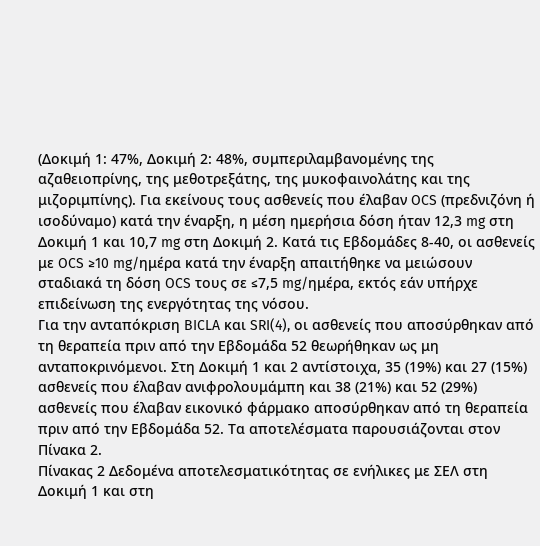(Δοκιμή 1: 47%, Δοκιμή 2: 48%, συμπεριλαμβανομένης της αζαθειοπρίνης, της μεθοτρεξάτης, της μυκοφαινολάτης και της μιζοριμπίνης). Για εκείνους τους ασθενείς που έλαβαν OCS (πρεδνιζόνη ή ισοδύναμο) κατά την έναρξη, η μέση ημερήσια δόση ήταν 12,3 mg στη Δοκιμή 1 και 10,7 mg στη Δοκιμή 2. Κατά τις Εβδομάδες 8-40, οι ασθενείς με OCS ≥10 mg/ημέρα κατά την έναρξη απαιτήθηκε να μειώσουν σταδιακά τη δόση OCS τους σε ≤7,5 mg/ημέρα, εκτός εάν υπήρχε επιδείνωση της ενεργότητας της νόσου.
Για την ανταπόκριση BICLA και SRI(4), οι ασθενείς που αποσύρθηκαν από τη θεραπεία πριν από την Εβδομάδα 52 θεωρήθηκαν ως μη ανταποκρινόμενοι. Στη Δοκιμή 1 και 2 αντίστοιχα, 35 (19%) και 27 (15%) ασθενείς που έλαβαν ανιφρολουμάμπη και 38 (21%) και 52 (29%) ασθενείς που έλαβαν εικονικό φάρμακο αποσύρθηκαν από τη θεραπεία πριν από την Εβδομάδα 52. Τα αποτελέσματα παρουσιάζονται στον Πίνακα 2.
Πίνακας 2 Δεδομένα αποτελεσματικότητας σε ενήλικες με ΣΕΛ στη Δοκιμή 1 και στη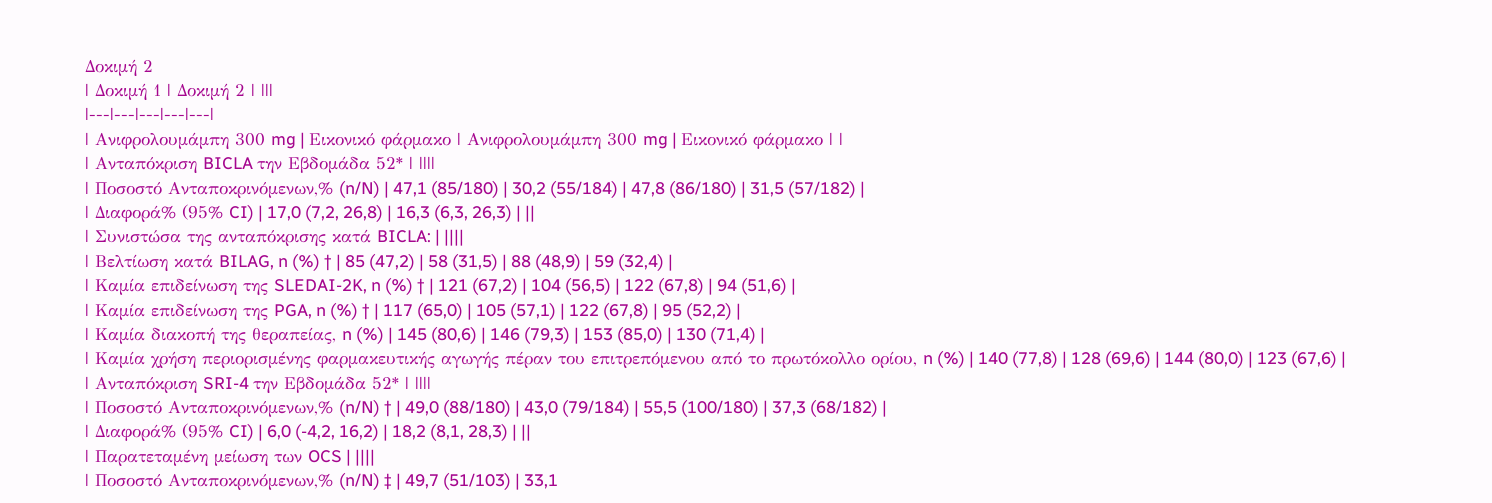Δοκιμή 2
| Δοκιμή 1 | Δοκιμή 2 | |||
|---|---|---|---|---|
| Ανιφρολουμάμπη 300 mg | Εικονικό φάρμακο | Ανιφρολουμάμπη 300 mg | Εικονικό φάρμακο | |
| Ανταπόκριση BICLA την Εβδομάδα 52* | ||||
| Ποσοστό Ανταποκρινόμενων,% (n/N) | 47,1 (85/180) | 30,2 (55/184) | 47,8 (86/180) | 31,5 (57/182) |
| Διαφορά% (95% CI) | 17,0 (7,2, 26,8) | 16,3 (6,3, 26,3) | ||
| Συνιστώσα της ανταπόκρισης κατά BICLA: | ||||
| Βελτίωση κατά BILAG, n (%) † | 85 (47,2) | 58 (31,5) | 88 (48,9) | 59 (32,4) |
| Καμία επιδείνωση της SLEDAI-2K, n (%) † | 121 (67,2) | 104 (56,5) | 122 (67,8) | 94 (51,6) |
| Καμία επιδείνωση της PGA, n (%) † | 117 (65,0) | 105 (57,1) | 122 (67,8) | 95 (52,2) |
| Καμία διακοπή της θεραπείας, n (%) | 145 (80,6) | 146 (79,3) | 153 (85,0) | 130 (71,4) |
| Καμία χρήση περιορισμένης φαρμακευτικής αγωγής πέραν του επιτρεπόμενου από το πρωτόκολλο ορίου, n (%) | 140 (77,8) | 128 (69,6) | 144 (80,0) | 123 (67,6) |
| Ανταπόκριση SRI-4 την Εβδομάδα 52* | ||||
| Ποσοστό Ανταποκρινόμενων,% (n/N) † | 49,0 (88/180) | 43,0 (79/184) | 55,5 (100/180) | 37,3 (68/182) |
| Διαφορά% (95% CI) | 6,0 (-4,2, 16,2) | 18,2 (8,1, 28,3) | ||
| Παρατεταμένη μείωση των OCS | ||||
| Ποσοστό Ανταποκρινόμενων,% (n/N) ‡ | 49,7 (51/103) | 33,1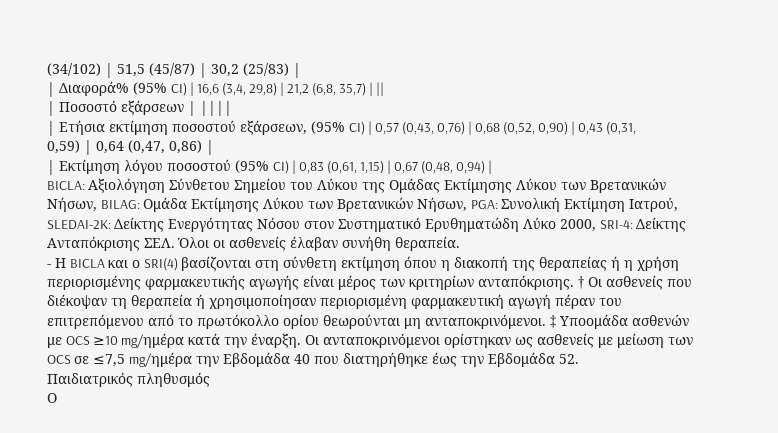(34/102) | 51,5 (45/87) | 30,2 (25/83) |
| Διαφορά% (95% CI) | 16,6 (3,4, 29,8) | 21,2 (6,8, 35,7) | ||
| Ποσοστό εξάρσεων | ||||
| Ετήσια εκτίμηση ποσοστού εξάρσεων, (95% CI) | 0,57 (0,43, 0,76) | 0,68 (0,52, 0,90) | 0,43 (0,31, 0,59) | 0,64 (0,47, 0,86) |
| Εκτίμηση λόγου ποσοστού (95% CI) | 0,83 (0,61, 1,15) | 0,67 (0,48, 0,94) |
BICLA: Αξιολόγηση Σύνθετου Σημείου του Λύκου της Ομάδας Εκτίμησης Λύκου των Βρετανικών Νήσων, BILAG: Ομάδα Εκτίμησης Λύκου των Βρετανικών Νήσων, PGA: Συνολική Εκτίμηση Ιατρού, SLEDAI-2K: Δείκτης Ενεργότητας Νόσου στον Συστηματικό Ερυθηματώδη Λύκο 2000, SRI-4: Δείκτης Ανταπόκρισης ΣΕΛ. Όλοι οι ασθενείς έλαβαν συνήθη θεραπεία.
- Η BICLA και ο SRI(4) βασίζονται στη σύνθετη εκτίμηση όπου η διακοπή της θεραπείας ή η χρήση περιορισμένης φαρμακευτικής αγωγής είναι μέρος των κριτηρίων ανταπόκρισης. † Οι ασθενείς που διέκοψαν τη θεραπεία ή χρησιμοποίησαν περιορισμένη φαρμακευτική αγωγή πέραν του επιτρεπόμενου από το πρωτόκολλο ορίου θεωρούνται μη ανταποκρινόμενοι. ‡ Υποομάδα ασθενών με OCS ≥10 mg/ημέρα κατά την έναρξη. Οι ανταποκρινόμενοι ορίστηκαν ως ασθενείς με μείωση των OCS σε ≤7,5 mg/ημέρα την Εβδομάδα 40 που διατηρήθηκε έως την Εβδομάδα 52.
Παιδιατρικός πληθυσμός
Ο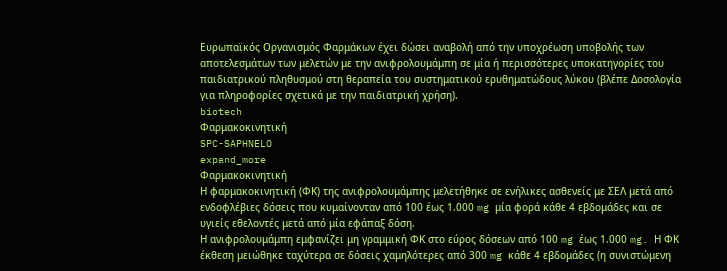Ευρωπαϊκός Οργανισμός Φαρμάκων έχει δώσει αναβολή από την υποχρέωση υποβολής των αποτελεσμάτων των μελετών με την ανιφρολουμάμπη σε μία ή περισσότερες υποκατηγορίες του παιδιατρικού πληθυσμού στη θεραπεία του συστηματικού ερυθηματώδους λύκου (βλέπε Δοσολογία για πληροφορίες σχετικά με την παιδιατρική χρήση).
biotech
Φαρμακοκινητική
SPC-SAPHNELO
expand_more
Φαρμακοκινητική
Η φαρμακοκινητική (ΦK) της ανιφρολουμάμπης μελετήθηκε σε ενήλικες ασθενείς με ΣΕΛ μετά από ενδοφλέβιες δόσεις που κυμαίνονταν από 100 έως 1.000 mg μία φορά κάθε 4 εβδομάδες και σε υγιείς εθελοντές μετά από μία εφάπαξ δόση.
Η ανιφρολουμάμπη εμφανίζει μη γραμμική ΦΚ στο εύρος δόσεων από 100 mg έως 1.000 mg. Η ΦΚ έκθεση μειώθηκε ταχύτερα σε δόσεις χαμηλότερες από 300 mg κάθε 4 εβδομάδες (η συνιστώμενη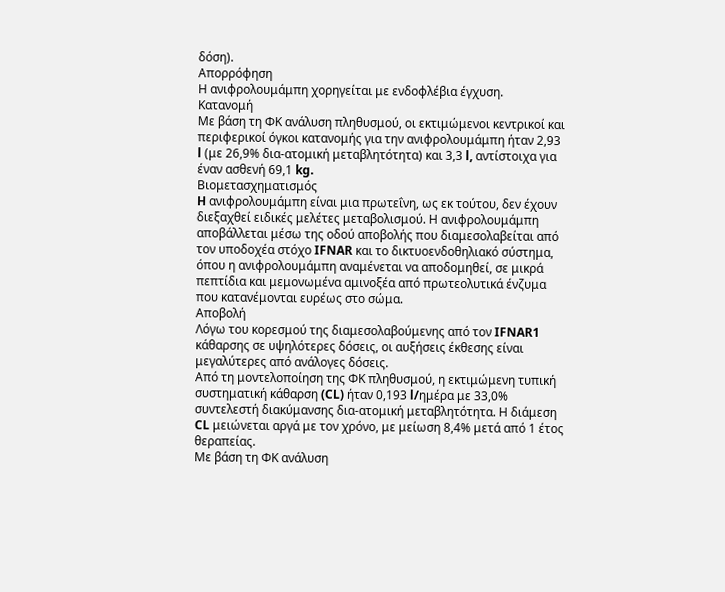δόση).
Απορρόφηση
Η ανιφρολουμάμπη χορηγείται με ενδοφλέβια έγχυση.
Κατανομή
Με βάση τη ΦΚ ανάλυση πληθυσμού, οι εκτιμώμενοι κεντρικοί και περιφερικοί όγκοι κατανομής για την ανιφρολουμάμπη ήταν 2,93 l (με 26,9% δια-ατομική μεταβλητότητα) και 3,3 l, αντίστοιχα για έναν ασθενή 69,1 kg.
Βιομετασχηματισμός
H ανιφρολουμάμπη είναι μια πρωτεΐνη, ως εκ τούτου, δεν έχουν διεξαχθεί ειδικές μελέτες μεταβολισμού. Η ανιφρολουμάμπη αποβάλλεται μέσω της οδού αποβολής που διαμεσολαβείται από τον υποδοχέα στόχο IFNAR και το δικτυοενδοθηλιακό σύστημα, όπου η ανιφρολουμάμπη αναμένεται να αποδομηθεί, σε μικρά πεπτίδια και μεμονωμένα αμινοξέα από πρωτεολυτικά ένζυμα που κατανέμονται ευρέως στο σώμα.
Αποβολή
Λόγω του κορεσμού της διαμεσολαβούμενης από τον IFNAR1 κάθαρσης σε υψηλότερες δόσεις, οι αυξήσεις έκθεσης είναι μεγαλύτερες από ανάλογες δόσεις.
Από τη μοντελοποίηση της ΦΚ πληθυσμού, η εκτιμώμενη τυπική συστηματική κάθαρση (CL) ήταν 0,193 l/ημέρα με 33,0% συντελεστή διακύμανσης δια-ατομική μεταβλητότητα. Η διάμεση CL μειώνεται αργά με τον χρόνο, με μείωση 8,4% μετά από 1 έτος θεραπείας.
Με βάση τη ΦΚ ανάλυση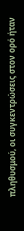πληθυσμού, οι συγκεντρώσεις στον ορό ήταν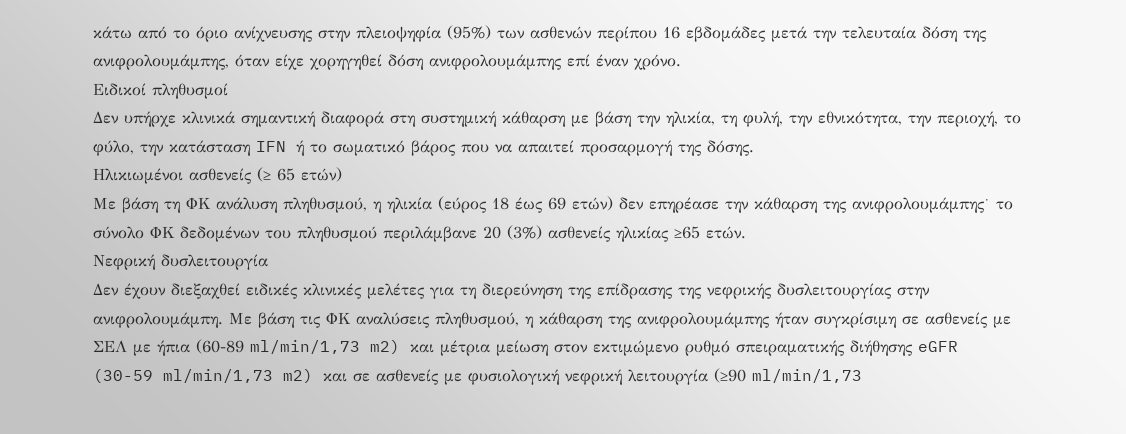κάτω από το όριο ανίχνευσης στην πλειοψηφία (95%) των ασθενών περίπου 16 εβδομάδες μετά την τελευταία δόση της ανιφρολουμάμπης, όταν είχε χορηγηθεί δόση ανιφρολουμάμπης επί έναν χρόνο.
Ειδικοί πληθυσμοί
Δεν υπήρχε κλινικά σημαντική διαφορά στη συστημική κάθαρση με βάση την ηλικία, τη φυλή, την εθνικότητα, την περιοχή, το φύλο, την κατάσταση IFN ή το σωματικό βάρος που να απαιτεί προσαρμογή της δόσης.
Ηλικιωμένοι ασθενείς (≥ 65 ετών)
Με βάση τη ΦΚ ανάλυση πληθυσμού, η ηλικία (εύρος 18 έως 69 ετών) δεν επηρέασε την κάθαρση της ανιφρολουμάμπης˙ το σύνολο ΦΚ δεδομένων του πληθυσμού περιλάμβανε 20 (3%) ασθενείς ηλικίας ≥65 ετών.
Νεφρική δυσλειτουργία
Δεν έχουν διεξαχθεί ειδικές κλινικές μελέτες για τη διερεύνηση της επίδρασης της νεφρικής δυσλειτουργίας στην ανιφρολουμάμπη. Με βάση τις ΦΚ αναλύσεις πληθυσμού, η κάθαρση της ανιφρολουμάμπης ήταν συγκρίσιμη σε ασθενείς με ΣΕΛ με ήπια (60-89 ml/min/1,73 m2) και μέτρια μείωση στον εκτιμώμενο ρυθμό σπειραματικής διήθησης eGFR (30-59 ml/min/1,73 m2) και σε ασθενείς με φυσιολογική νεφρική λειτουργία (≥90 ml/min/1,73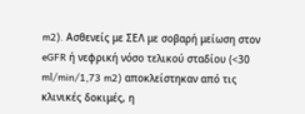m2). Ασθενείς με ΣΕΛ με σοβαρή μείωση στον eGFR ή νεφρική νόσο τελικού σταδίου (<30 ml/min/1,73 m2) αποκλείστηκαν από τις κλινικές δοκιμές, η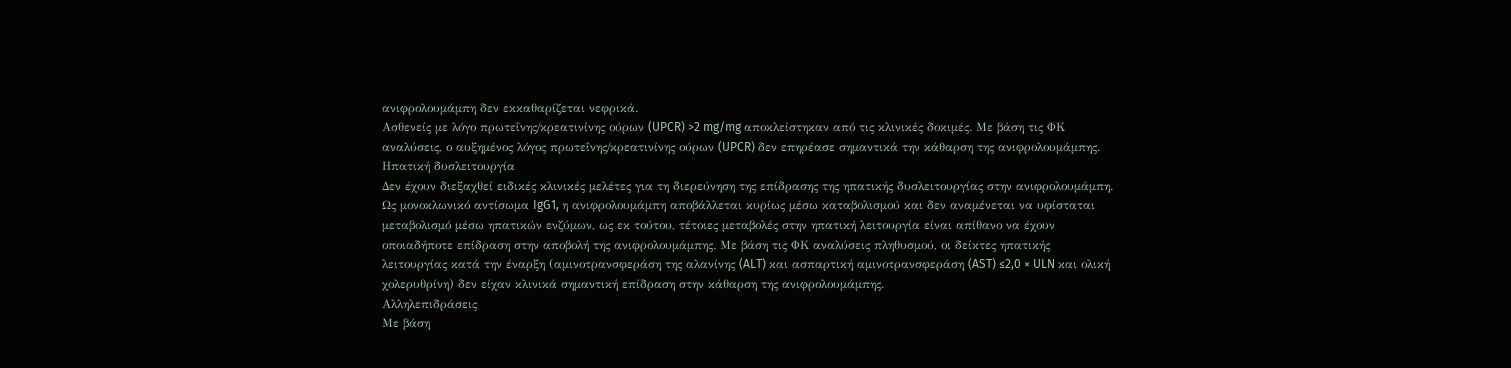ανιφρολουμάμπη δεν εκκαθαρίζεται νεφρικά.
Ασθενείς με λόγο πρωτεΐνης/κρεατινίνης ούρων (UPCR) >2 mg/mg αποκλείστηκαν από τις κλινικές δοκιμές. Με βάση τις ΦΚ αναλύσεις, ο αυξημένος λόγος πρωτεΐνης/κρεατινίνης ούρων (UPCR) δεν επηρέασε σημαντικά την κάθαρση της ανιφρολουμάμπης.
Ηπατική δυσλειτουργία
Δεν έχουν διεξαχθεί ειδικές κλινικές μελέτες για τη διερεύνηση της επίδρασης της ηπατικής δυσλειτουργίας στην ανιφρολουμάμπη. Ως μονοκλωνικό αντίσωμα IgG1, η ανιφρολουμάμπη αποβάλλεται κυρίως μέσω καταβολισμού και δεν αναμένεται να υφίσταται μεταβολισμό μέσω ηπατικών ενζύμων, ως εκ τούτου, τέτοιες μεταβολές στην ηπατική λειτουργία είναι απίθανο να έχουν οποιαδήποτε επίδραση στην αποβολή της ανιφρολουμάμπης. Με βάση τις ΦΚ αναλύσεις πληθυσμού, οι δείκτες ηπατικής λειτουργίας κατά την έναρξη (αμινοτρανσφεράση της αλανίνης (ALT) και ασπαρτική αμινοτρανσφεράση (AST) ≤2,0 × ULN και ολική χολερυθρίνη) δεν είχαν κλινικά σημαντική επίδραση στην κάθαρση της ανιφρολουμάμπης.
Αλληλεπιδράσεις
Με βάση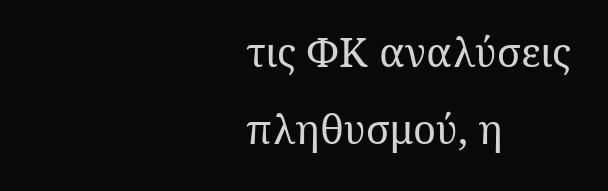τις ΦΚ αναλύσεις πληθυσμού, η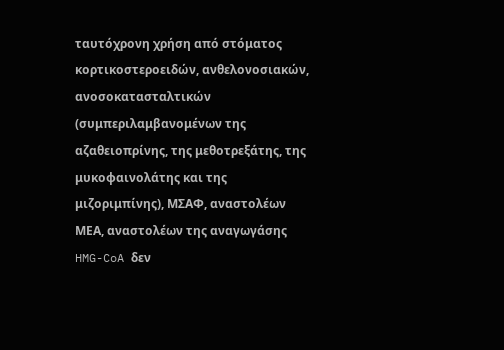ταυτόχρονη χρήση από στόματος κορτικοστεροειδών, ανθελονοσιακών, ανοσοκατασταλτικών (συμπεριλαμβανομένων της αζαθειοπρίνης, της μεθοτρεξάτης, της μυκοφαινολάτης και της μιζοριμπίνης), ΜΣΑΦ, αναστολέων ΜΕΑ, αναστολέων της αναγωγάσης HMG-CoA δεν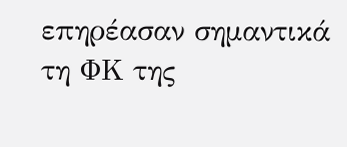επηρέασαν σημαντικά τη ΦΚ της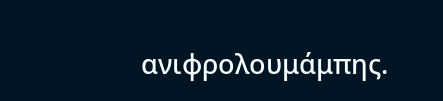ανιφρολουμάμπης.